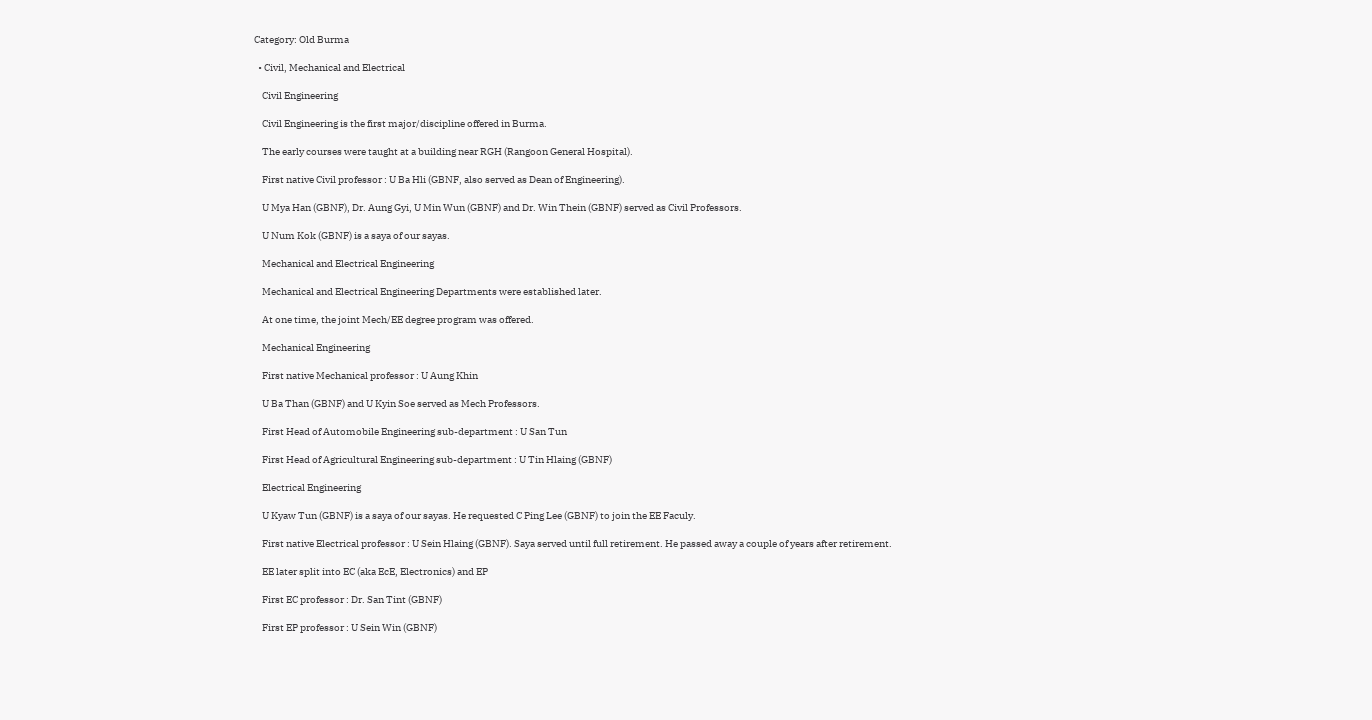Category: Old Burma

  • Civil, Mechanical and Electrical

    Civil Engineering

    Civil Engineering is the first major/discipline offered in Burma.

    The early courses were taught at a building near RGH (Rangoon General Hospital).

    First native Civil professor : U Ba Hli (GBNF, also served as Dean of Engineering).

    U Mya Han (GBNF), Dr. Aung Gyi, U Min Wun (GBNF) and Dr. Win Thein (GBNF) served as Civil Professors.

    U Num Kok (GBNF) is a saya of our sayas.

    Mechanical and Electrical Engineering

    Mechanical and Electrical Engineering Departments were established later.

    At one time, the joint Mech/EE degree program was offered.

    Mechanical Engineering

    First native Mechanical professor : U Aung Khin

    U Ba Than (GBNF) and U Kyin Soe served as Mech Professors.

    First Head of Automobile Engineering sub-department : U San Tun

    First Head of Agricultural Engineering sub-department : U Tin Hlaing (GBNF)

    Electrical Engineering

    U Kyaw Tun (GBNF) is a saya of our sayas. He requested C Ping Lee (GBNF) to join the EE Faculy.

    First native Electrical professor : U Sein Hlaing (GBNF). Saya served until full retirement. He passed away a couple of years after retirement.

    EE later split into EC (aka EcE, Electronics) and EP

    First EC professor : Dr. San Tint (GBNF)

    First EP professor : U Sein Win (GBNF)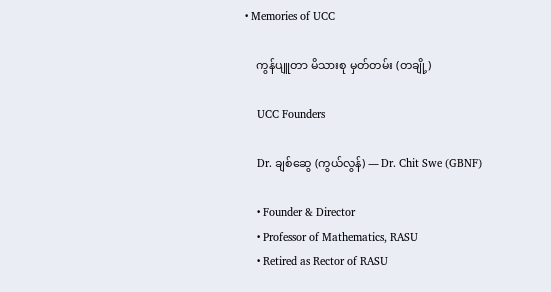• Memories of UCC

    ကွန်ပျူတာ မိသားစု မှတ်တမ်း (တချို့)

    UCC Founders

    Dr. ချစ်ဆွေ (ကွယ်လွန်) — Dr. Chit Swe (GBNF)

    • Founder & Director
    • Professor of Mathematics, RASU
    • Retired as Rector of RASU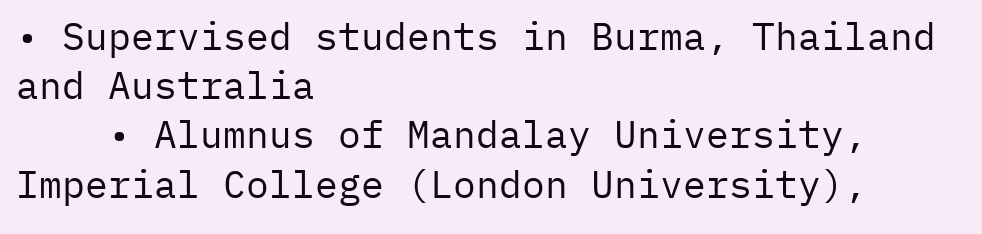• Supervised students in Burma, Thailand and Australia
    • Alumnus of Mandalay University, Imperial College (London University),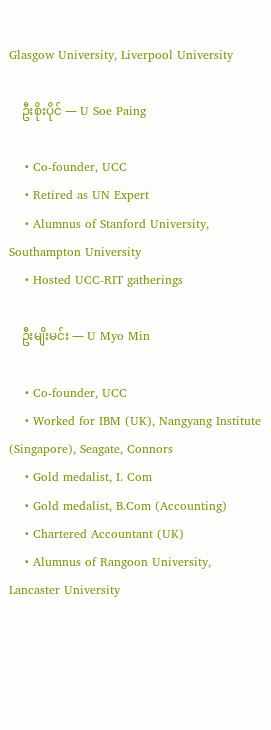Glasgow University, Liverpool University

    ဦးစိုးပိုင် — U Soe Paing

    • Co-founder, UCC
    • Retired as UN Expert
    • Alumnus of Stanford University, Southampton University
    • Hosted UCC-RIT gatherings

    ဦးမျိးမင်း — U Myo Min

    • Co-founder, UCC
    • Worked for IBM (UK), Nangyang Institute (Singapore), Seagate, Connors
    • Gold medalist, I. Com
    • Gold medalist, B.Com (Accounting)
    • Chartered Accountant (UK)
    • Alumnus of Rangoon University, Lancaster University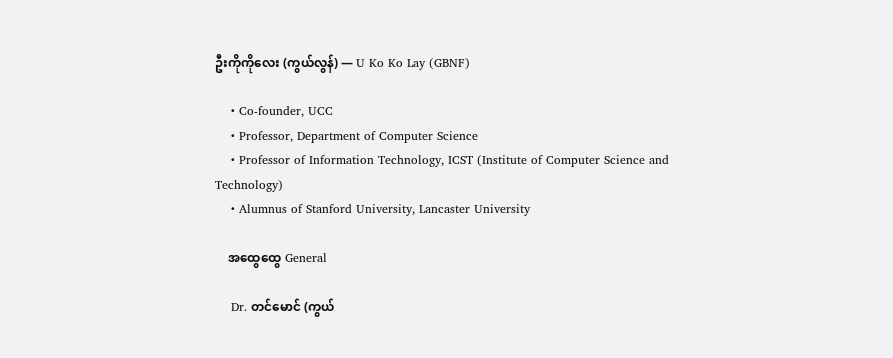ဦးကိုကိုလေး (ကွယ်လွန်) — U Ko Ko Lay (GBNF)

    • Co-founder, UCC
    • Professor, Department of Computer Science
    • Professor of Information Technology, ICST (Institute of Computer Science and Technology)
    • Alumnus of Stanford University, Lancaster University

    အထွေထွေ General

    Dr. တင်မောင် (ကွယ်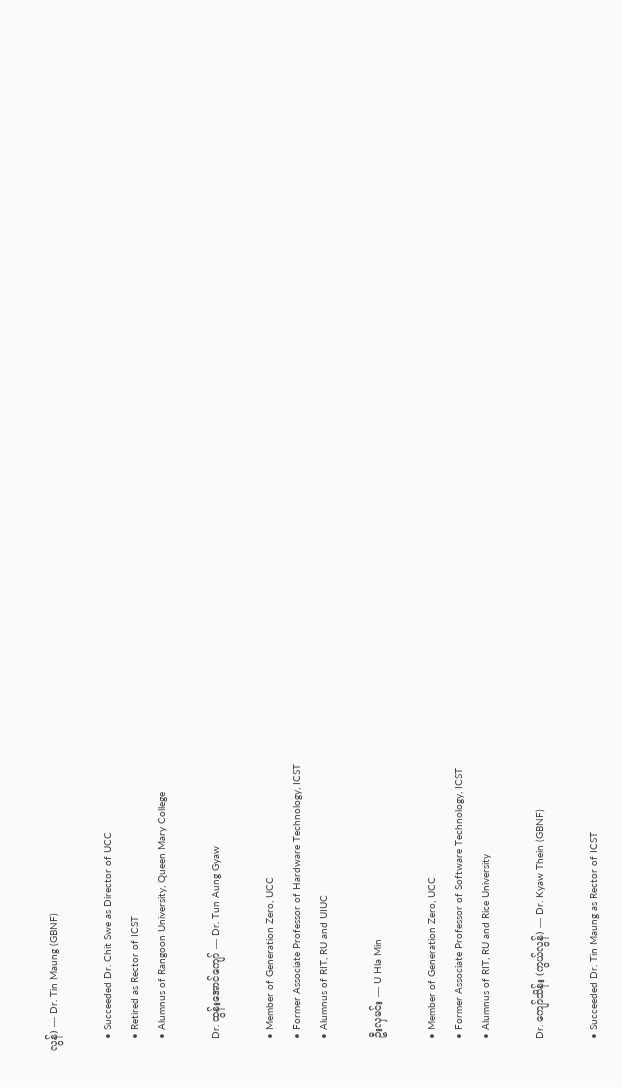လွန်) — Dr. Tin Maung (GBNF)

    • Succeeded Dr. Chit Swe as Director of UCC
    • Retired as Rector of ICST
    • Alumnus of Rangoon University, Queen Mary College

    Dr. ထွန်းအောင်ကျော် — Dr. Tun Aung Gyaw

    • Member of Generation Zero, UCC
    • Former Associate Professor of Hardware Technology, ICST
    • Alumnus of RIT, RU and UIUC

    ဦးလှမင်း — U Hla Min

    • Member of Generation Zero, UCC
    • Former Associate Professor of Software Technology, ICST
    • Alumnus of RIT, RU and Rice University

    Dr. ကျော်သိန်း (ကွယ်လွန်) — Dr. Kyaw Thein (GBNF)

    • Succeeded Dr. Tin Maung as Rector of ICST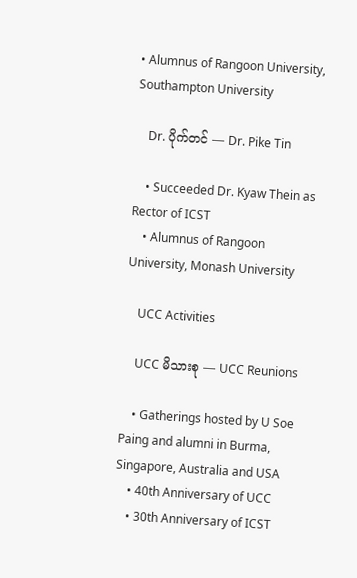• Alumnus of Rangoon University, Southampton University

    Dr. ပိုက်တင် — Dr. Pike Tin

    • Succeeded Dr. Kyaw Thein as Rector of ICST
    • Alumnus of Rangoon University, Monash University

    UCC Activities

    UCC မိသားစု — UCC Reunions

    • Gatherings hosted by U Soe Paing and alumni in Burma, Singapore, Australia and USA
    • 40th Anniversary of UCC
    • 30th Anniversary of ICST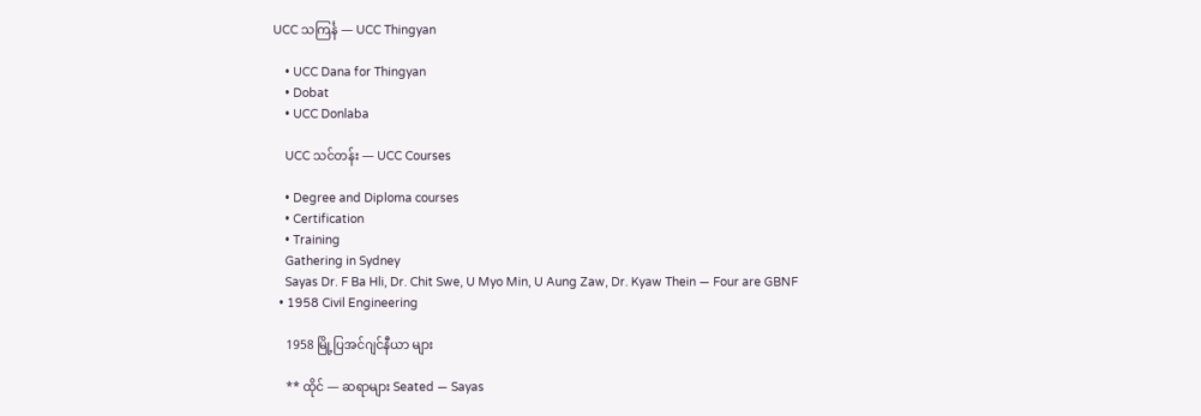UCC သကြင်္န — UCC Thingyan

    • UCC Dana for Thingyan
    • Dobat
    • UCC Donlaba

    UCC သင်တန်း — UCC Courses

    • Degree and Diploma courses
    • Certification
    • Training
    Gathering in Sydney
    Sayas Dr. F Ba Hli, Dr. Chit Swe, U Myo Min, U Aung Zaw, Dr. Kyaw Thein — Four are GBNF
  • 1958 Civil Engineering

    1958 မြို့ပြအင်ဂျင်နီယာ များ

    ** ထိုင် — ဆရာများ Seated — Sayas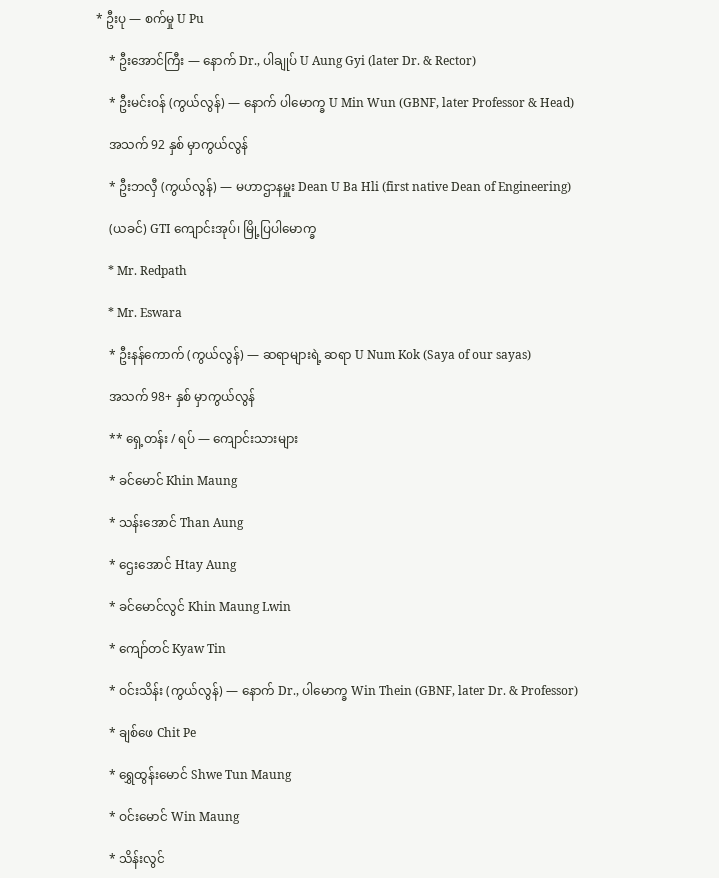* ဦးပု — စက်မှု U Pu

    * ဦးအောင်ကြီး — နောက် Dr., ပါချုပ် U Aung Gyi (later Dr. & Rector)

    * ဦးမင်းဝန် (ကွယ်လွန်) — နောက် ပါမောက္ခ U Min Wun (GBNF, later Professor & Head)

    အသက် 92 နှစ် မှာကွယ်လွန်

    * ဦးဘလှီ (ကွယ်လွန်) — မဟာဌာနမှူး Dean U Ba Hli (first native Dean of Engineering)

    (ယခင်) GTI ကျောင်းအုပ်၊ မြို့ပြပါမောက္ခ

    * Mr. Redpath

    * Mr. Eswara

    * ဦးနန်ကောက် (ကွယ်လွန်) — ဆရာများရဲ့ ဆရာ U Num Kok (Saya of our sayas)

    အသက် 98+ နှစ် မှာကွယ်လွန်

    ** ရှေ့တန်း / ရပ် — ကျောင်းသားများ

    * ခင်မောင် Khin Maung

    * သန်းအောင် Than Aung

    * ဌေးအောင် Htay Aung

    * ခင်မောင်လွင် Khin Maung Lwin

    * ကျော်တင် Kyaw Tin

    * ဝင်းသိန်း (ကွယ်လွန်) — နောက် Dr., ပါမောက္ခ Win Thein (GBNF, later Dr. & Professor)

    * ချစ်ဖေ Chit Pe

    * ရွှေထွန်းမောင် Shwe Tun Maung

    * ဝင်းမောင် Win Maung

    * သိန်းလွင်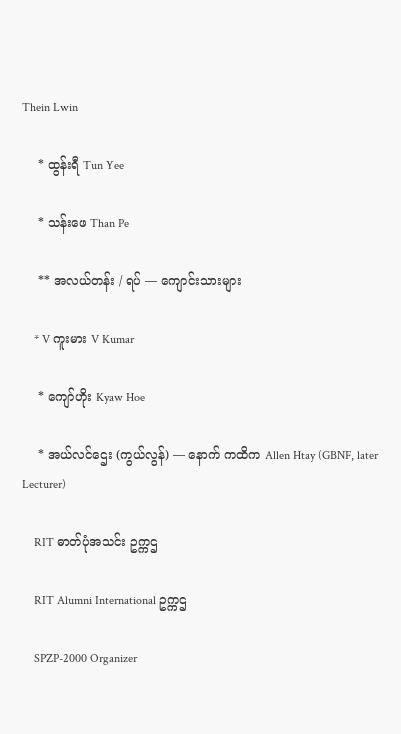Thein Lwin

    * ထွန်းရီ Tun Yee

    * သန်းဖေ Than Pe

    ** အလယ်တန်း / ရပ် — ကျောင်းသားများ

    * V ကူးမား V Kumar

    * ကျော်ဟိုး Kyaw Hoe

    * အယ်လင်ဌေး (ကွယ်လွန်) — နောက် ကထိက Allen Htay (GBNF, later Lecturer)

    RIT ဓာတ်ပုံအသင်း ဥက္ကဌ

    RIT Alumni International ဥက္ကဌ

    SPZP-2000 Organizer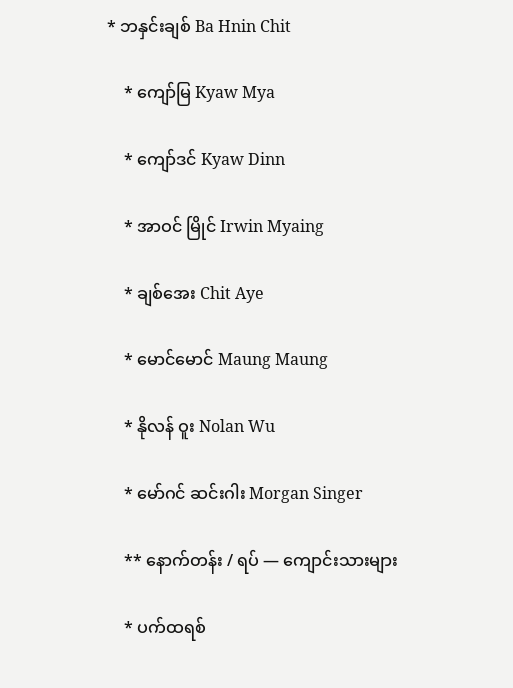* ဘနှင်းချစ် Ba Hnin Chit

    * ကျော်မြ Kyaw Mya

    * ကျော်ဒင် Kyaw Dinn

    * အာဝင် မြိုင် Irwin Myaing

    * ချစ်အေး Chit Aye

    * မောင်မောင် Maung Maung

    * နိုလန် ဝူး Nolan Wu

    * မော်ဂင် ဆင်းဂါး Morgan Singer

    ** နောက်တန်း / ရပ် — ကျောင်းသားများ

    * ပက်ထရစ်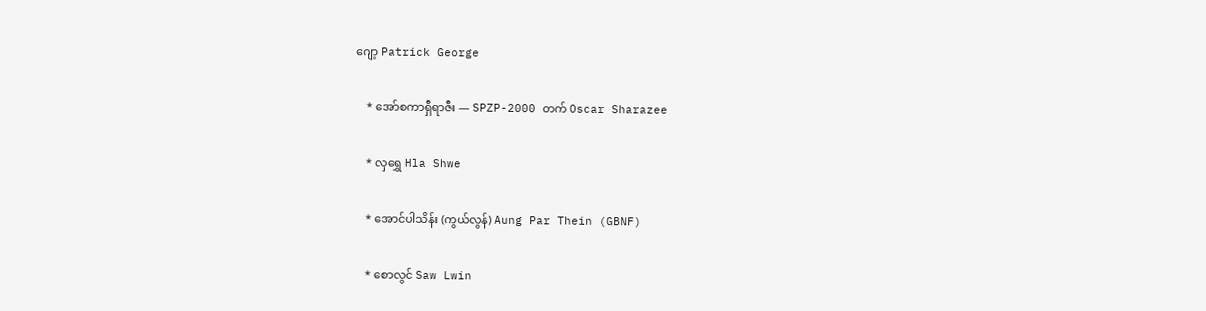ဂျော့ Patrick George

    * အော်စကာရှီရာဇီး — SPZP-2000 တက် Oscar Sharazee

    * လှရွှေ Hla Shwe

    * အောင်ပါသိန်း (ကွယ်လွန်) Aung Par Thein (GBNF)

    * စောလွင် Saw Lwin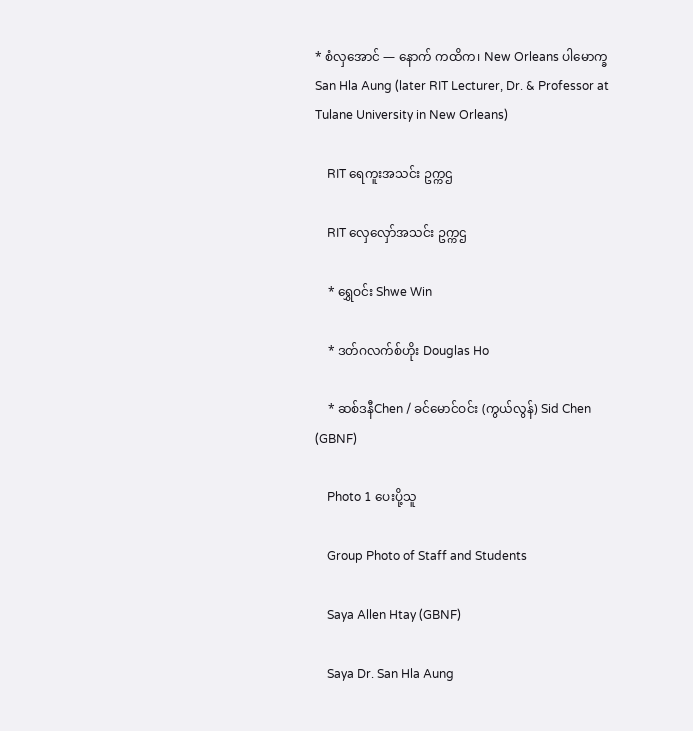* စံလှအောင် — နောက် ကထိက၊ New Orleans ပါမောက္ခ San Hla Aung (later RIT Lecturer, Dr. & Professor at Tulane University in New Orleans)

    RIT ရေကူးအသင်း ဥက္ကဌ

    RIT လှေလှော်အသင်း ဥက္ကဌ

    * ရွှေဝင်း Shwe Win

    * ဒတ်ဂလက်စ်ဟိုး Douglas Ho

    * ဆစ်ဒနီChen / ခင်မောင်ဝင်း (ကွယ်လွန်) Sid Chen (GBNF)

    Photo 1 ပေးပို့သူ

    Group Photo of Staff and Students

    Saya Allen Htay (GBNF)

    Saya Dr. San Hla Aung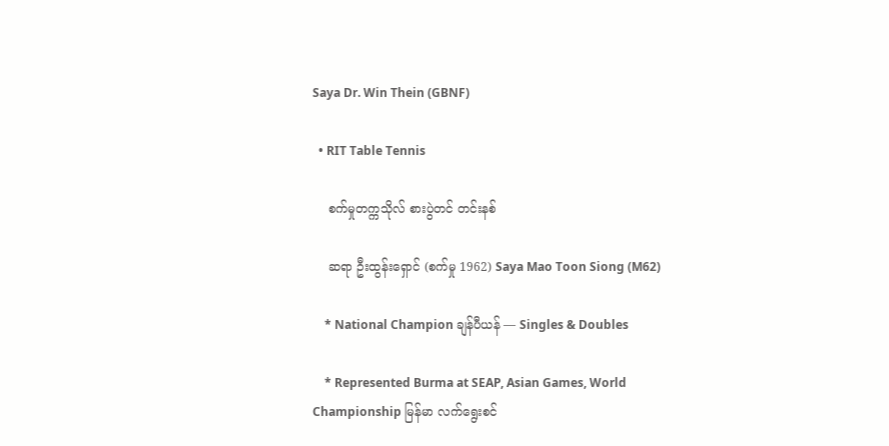Saya Dr. Win Thein (GBNF)

  • RIT Table Tennis

    စက်မှုတက္ကသိုလ် စားပွဲတင် တင်းနစ်

    ဆရာ ဦးထွန်းရှောင် (စက်မှု 1962) Saya Mao Toon Siong (M62)

    * National Champion ချန်ပီယန် — Singles & Doubles

    * Represented Burma at SEAP, Asian Games, World Championship မြန်မာ လက်ရွေးစင်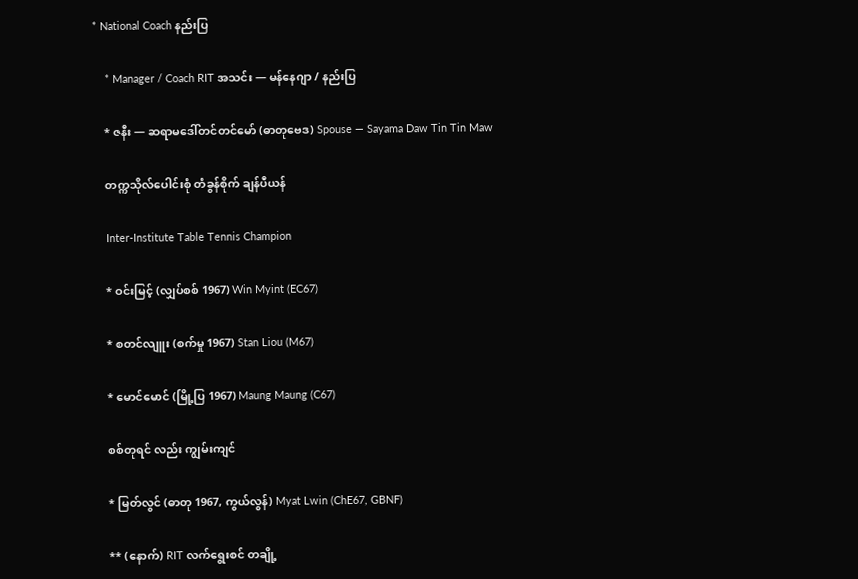* National Coach နည်းပြ

    * Manager / Coach RIT အသင်း — မန်နေဂျာ / နည်းပြ

    * ဇနီး — ဆရာမဒေါ်တင်တင်မော် (ဓာတုဗေဒ) Spouse — Sayama Daw Tin Tin Maw

    တက္ကသိုလ်ပေါင်းစုံ တံခွန်စိုက် ချန်ပီယန်

    Inter-Institute Table Tennis Champion

    * ဝင်းမြင့် (လျှပ်စစ် 1967) Win Myint (EC67)

    * စတင်လျူး (စက်မှု 1967) Stan Liou (M67)

    * မောင်မောင် (မြို့ပြ 1967) Maung Maung (C67)

    စစ်တုရင် လည်း ကျွမ်းကျင်

    * မြတ်လွင် (ဓာတု 1967, ကွယ်လွန်) Myat Lwin (ChE67, GBNF)

    ** (နောက်) RIT လက်ရွေးစင် တချို့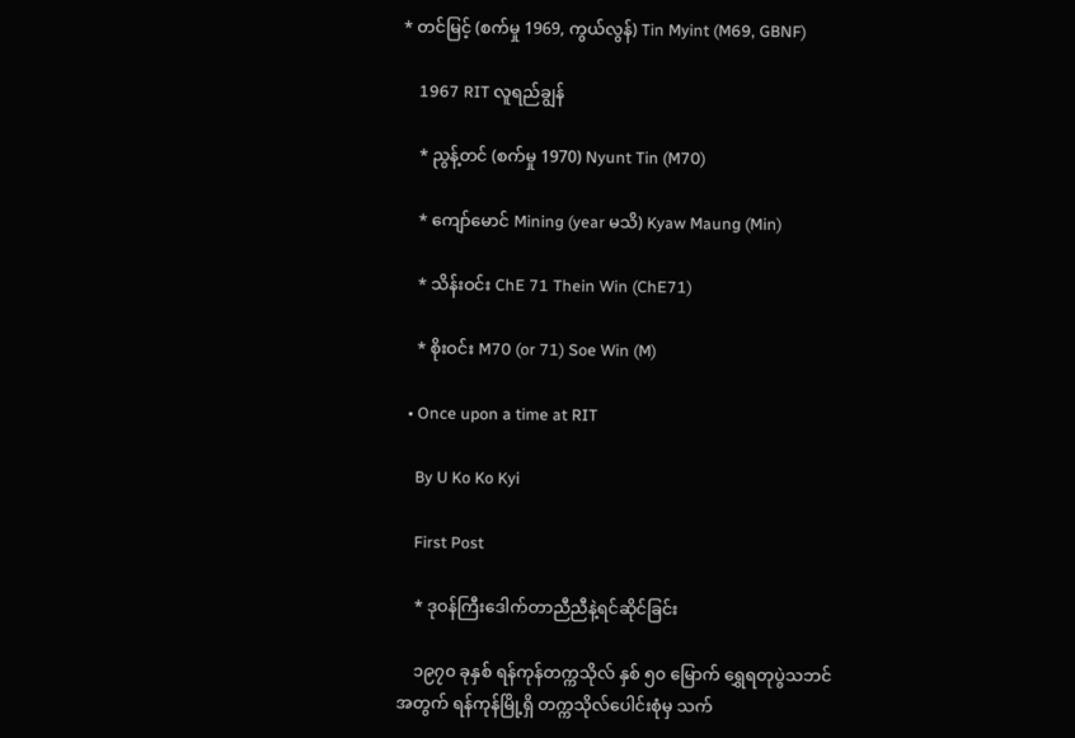* တင်မြင့် (စက်မှု 1969, ကွယ်လွန်) Tin Myint (M69, GBNF)

    1967 RIT လူရည်ချွန်

    * ညွန့်တင် (စက်မှု 1970) Nyunt Tin (M70)

    * ကျော်မောင် Mining (year မသိ) Kyaw Maung (Min)

    * သိန်းဝင်း ChE 71 Thein Win (ChE71)

    * စိုးဝင်း M70 (or 71) Soe Win (M)

  • Once upon a time at RIT

    By U Ko Ko Kyi

    First Post

    * ဒုဝန်ကြီးဒေါက်တာညီညီနဲ့ရင်ဆိုင်ခြင်း

    ၁၉၇၀ ခုနှစ် ရန်ကုန်တက္ကသိုလ် နှစ် ၅၀ မြောက် ရွှေရတုပွဲသဘင်အတွက် ရန်ကုန်မြို့ရှိ တက္ကသိုလ်ပေါင်းစုံမှ သက်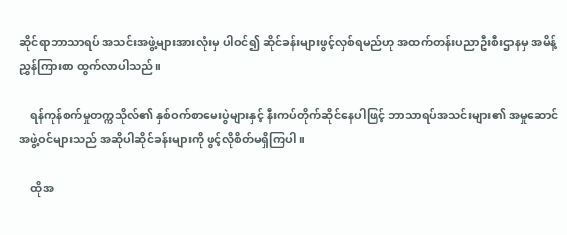ဆိုင်ရာဘာသာရပ် အသင်းအဖွဲ့များအားလုံးမှ ပါဝင်၍ ဆိုင်ခန်းများဖွင့်လှစ်ရမည်ဟု အထက်တန်းပညာဦးစီးဌာနမှ အမိန့်ညွှန်ကြားစာ ထွက်လာပါသည်။

    ရန်ကုန်စက်မှုတက္ကသိုလ်၏ နှစ်ဝက်စာမေးပွဲများနှင့် နီးကပ်တိုက်ဆိုင်နေပါဖြင့် ဘာသာရပ်အသင်းများ၏ အမှုဆောင်အဖွဲ့ဝင်များသည် အဆိုပါဆိုင်ခန်းများကို ဖွင့်လိုစိတ်မရှိကြပါ။

    ထိုအ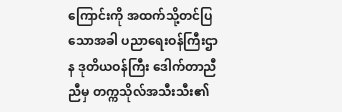ကြောင်းကို အထက်သို့တင်ပြသောအခါ ပညာရေးဝန်ကြီးဌာန ဒုတိယဝန်ကြီး ဒေါက်တာညီညီမှ တက္ကသိုလ်အသီးသီး၏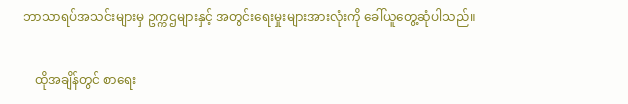ဘာသာရပ်အသင်းများမှ ဥက္ကဌများနှင့် အတွင်းရေးမှုးများအားလုံးကို ခေါ်ယူတွေ့ဆုံပါသည်။

    ထိုအချိန်တွင် စာရေး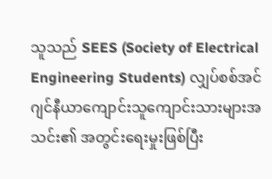သူသည် SEES (Society of Electrical Engineering Students) လျှပ်စစ်အင်ဂျင်နီယာကျောင်းသူကျောင်းသားများအသင်း၏ အတွင်းရေးမှုးဖြစ်ပြီး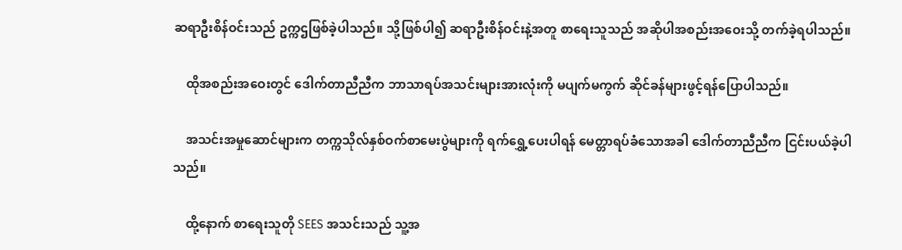ဆရာဦးစိန်ဝင်းသည် ဥက္ကဌဖြစ်ခဲ့ပါသည်။ သို့ဖြစ်ပါ၍ ဆရာဦးစိန်ဝင်းနဲ့အတူ စာရေးသူသည် အဆိုပါအစည်းအဝေးသို့ တက်ခဲ့ရပါသည်။

    ထိုအစည်းအဝေးတွင် ဒေါက်တာညီညီက ဘာသာရပ်အသင်းများအားလုံးကို မပျက်မကွက် ဆိုင်ခန်များဖွင့်ရန်ပြောပါသည်။

    အသင်းအမှုဆောင်များက တက္ကသိုလ်နှစ်ဝက်စာ‌မေးပွဲများကို ရက်ရွှေ့ပေးပါရန် မေတ္တာရပ်ခံသောအခါ ဒေါက်တာညီညီက ငြင်းပယ်ခဲ့ပါသည်။

    ထို့နောက် စာရေးသူတို SEES အသင်းသည် သူ့အ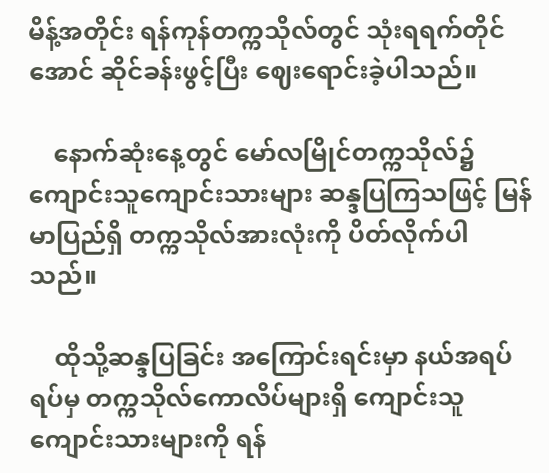မိန့်အတိုင်း ရန်ကုန်တက္ကသိုလ်တွင် သုံးရရက်တိုင်အောင် ဆိုင်ခန်းဖွင့်ပြီး‌ ဈေးရောင်းခဲ့ပါသည်။

    နောက်ဆုံးနေ့တွင် မော်လမြိုင်တက္ကသိုလ်၌ ကျောင်းသူကျောင်းသားများ ဆန္ဒပြကြသဖြင့် မြန်မာပြည်ရှိ တက္ကသိုလ်အားလုံးကို ပိတ်လိုက်ပါသည်။

    ထိုသို့ဆန္ဒပြခြင်း အကြောင်းရင်းမှာ နယ်အရပ်ရပ်မှ တက္ကသိုလ်ကောလိပ်များရှိ ကျောင်းသူကျောင်းသားများကို ရန်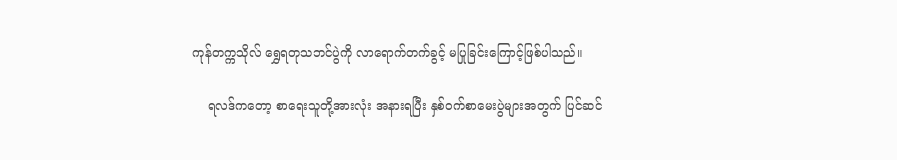ကုန်တက္ကသိုလ် ရွှေရတုသဘင်ပွဲကို လာရောက်တက်ခွင့် မပြုခြင်းကြောင့်ဖြစ်ပါသည်။

    ရလဒ်ကတော့ စာရေးသူတို့အားလုံး အနားရပြီး နှစ်ဝက်စာမေးပွဲများအတွက် ပြင်ဆင်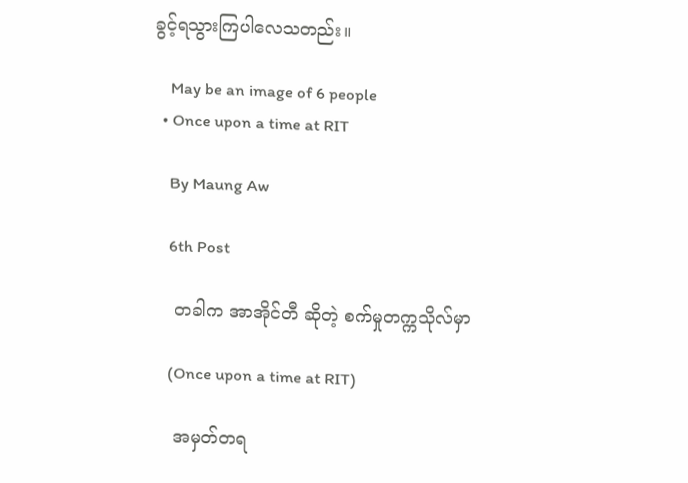ခွင့်ရသွားကြပါလေသတည်း။

    May be an image of 6 people
  • Once upon a time at RIT

    By Maung Aw

    6th Post

    တခါက အာအိုင်တီ ဆိုတဲ့ စက်မှုတက္ကသိုလ်မှာ

    (Once upon a time at RIT)

    အမှတ်တရ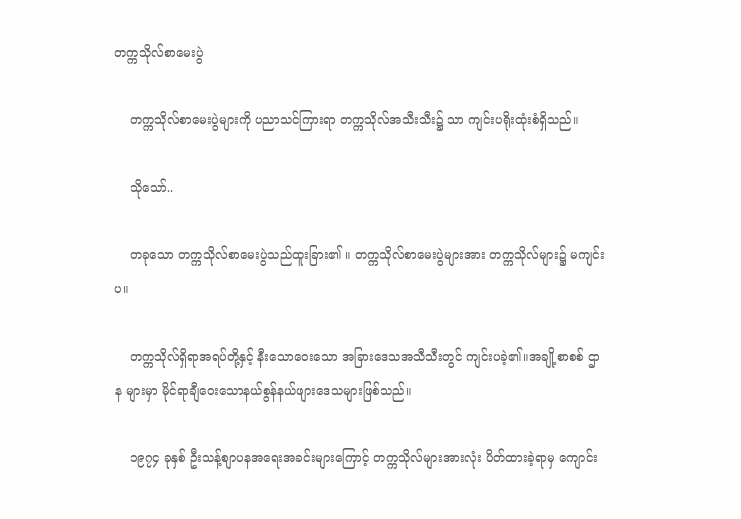တက္ကသိုလ်စာမေးပွဲ

    တက္ကသိုလ်စာမေးပွဲများကို ပညာသင်ကြားရာ တက္ကသိုလ်အသီးသီး၌ သာ ကျင်းပရိုးထုံးစံရှိသည်။

    သိုသော်..

    တခုသော တက္ကသိုလ်စာမေးပွဲသည်ထူးခြား၏ ။ တက္ကသိုလ်စာမေးပွဲများအား တက္ကသိုလ်များ၌ မကျင်းပ။

    တက္ကသိုလ်ရှိရာအရပ်တို့နှင့် နီးသောဝေးသော အခြားဒေသအသီသီးတွင် ကျင်းပခဲ့၏။အချို့စာစစ် ဌာန များမှာ မိုင်ရာချီဝေးသောနယ်စွန်နယ်ဖျားဒေသများဖြစ်သည်။

    ၁၉၇၄ ခုနှစ် ဦးသန့်စျာပနအရေးအခင်းများကြောင့် တက္ကသိုလ်များအားလုံး ပိတ်ထားခဲ့ရာမှ ကျောင်း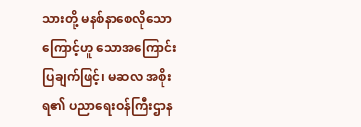သားတို့ မနစ်နာစေလိုသောကြောင့်ဟူ သောအကြောင်းပြချက်ဖြင့်၊ မဆလ အစိုးရ၏ ပညာရေးဝန်ကြီးဌာန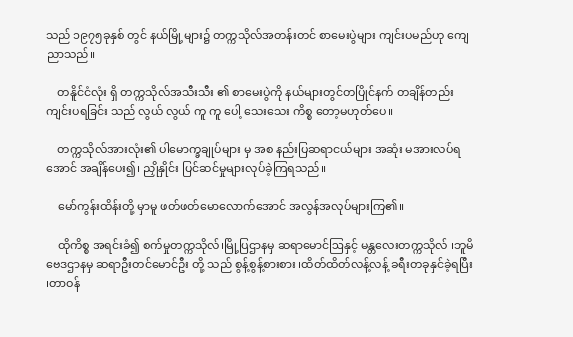သည် ၁၉၇၅ခုနှစ် တွင် နယ်မြို့များ၌ တက္ကသိုလ်အတန်းတင် စာမေးပွဲများ ကျင်းပမည်ဟု ကျေညာသည်။

    တနိူင်ငံလုံး ရှိ တက္ကသိုလ်အသီးသီး ၏ စာမေးပွဲကို နယ်များတွင်တပြိုင်နက် တချိန်တည်း ကျင်းပရခြင်း သည် လွယ် လွယ် ကူ ကူ ပေါ့ သေးသေး ကိစ္စ တော့မဟုတ်ပေ။

    တက္ကသိုလ်အားလုံး၏ ပါမောက္ခချုပ်များ မှ အစ နည်းပြဆရာငယ်များ အဆုံး မအားလပ်ရ အောင် အချိန်ပေး၍၊ ညှိုနှိုင်း ပြင်ဆင်မှုများလုပ်ခဲ့ကြရသည်။

    မော်ကွန်းထိန်းတို့ မှာမူ ဖတ်ဖတ်မောလောက်အောင် အလွန်အလုပ်များကြ၏။

    ထိုကိစ္စ အရင်းခံ၍ စက်မှုတက္ကသိုလ်၊မြို့ပြဌာနမှ ဆရာမောင်ဩနှင့် မန္တလေးတက္ကသိုလ် ၊ဘူမိဗေဒဌာနမှ ဆရာဦးတင်မောင်ဦး တို့ သည် စွန့်စွန့်စားစား ၊ထိတ်ထိတ်လန့်လန့် ခရီးတခုနှင်ခဲ့ရပြီး ၊တာဝန်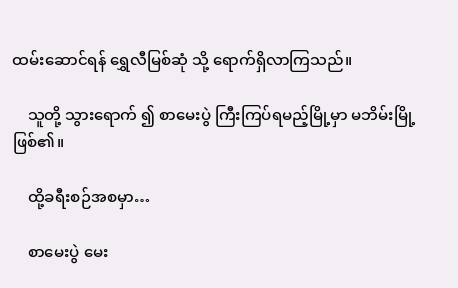ထမ်းဆောင်ရန် ရွှေလီမြစ်ဆုံ သို့ ရောက်ရှိလာကြသည်။

    သူတို့ သွားရောက် ၍ စာမေးပွဲ ကြီးကြပ်ရမည့်မြို့မှာ မဘိမ်းမြို့ဖြစ်၏။

    ထို့ခရီးစဉ်အစမှာ…

    စာမေးပွဲ မေး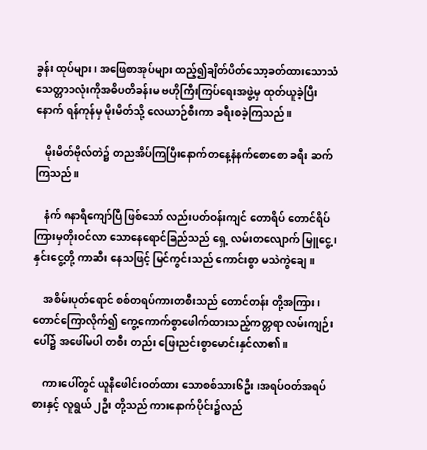ခွန်း ထုပ်များ၊ အဖြေစာအုပ်များ ထည့်၍ချိတ်ပိတ်သော့ခတ်ထားသောသံသေတ္တာ၁လုံးကိုအဓိပတိခန်းမ ဗဟိုကြီးကြပ်ရေးအဖွဲ့မှ ထုတ်ယူခဲ့ပြီးနောက် ရန်ကုန်မှ မိုးမိတ်သို့ လေယာဉ်စီးကာ ခရီးစခဲ့ကြသည်။

    မိုးမိတ်ဗိုလ်တဲ၌ တညအိပ်ကြပြီးနောက်တနေ့နံနက်စောစော ခရီး ဆက်ကြသည်။

    နံက် ၈နာရီကျော်ပြီ ဖြစ်သော် လည်းပတ်ဝန်းကျင် တောရိပ် တောင်ရိပ်ကြားမှတိုးဝင်လာ သောနေရောင်ခြည်သည် ရှေ့ လမ်းတလျောက် မြူငွေ့ ၊နှင်းငွေ့တို့ ကာဆီး နေသဖြင့် မြင်ကွင်းသည် ကောင်းစွာ မသဲကွဲချေ။

    အစိမ်းပုတ်ရောင် စစ်တရပ်ကားတစီးသည် တောင်တန်း တို့အကြား၊ တောင်ကြောလိုက်၍ ကွေ့ကောက်စွာဖေါက်ထားသည့်ကတ္တရာ လမ်းကျဉ်းပေါ်၌ အဖေါ်မပါ တစီး တည်း ဖြေးညင်းစွာမောင်းနှင်လာ၏။

    ကားပေါ်တွင် ယူနီဖေါင်းဝတ်ထား သောစစ်သား၆ဦး ၊အရပ်ဝတ်အရပ်စားနှင့် လူရွယ် ၂ဦး တို့သည် ကားနောက်ပိုင်း၌လည်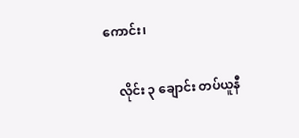ကောင်း၊

    လိုင်း ၃ ချောင်း တပ်ယူနီ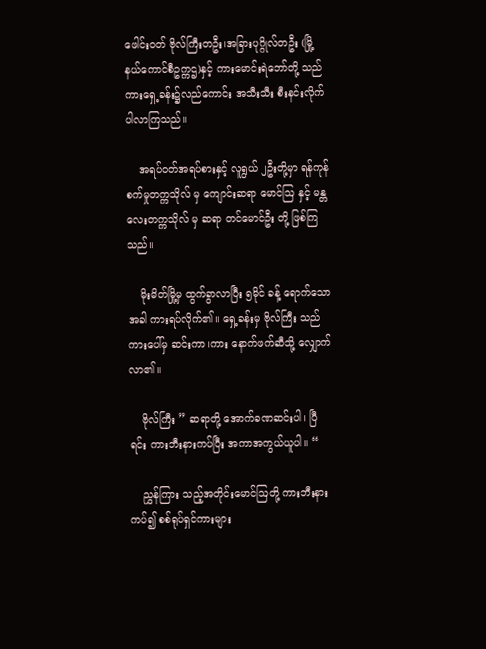ဖေါင်းဝတ် ဗိုလ်ကြီးတဦး၊အခြားပုဂ္ဂိုလ်တဦး (မြို့နယ်ကောင်စီဥက္ကဌ)နှင့် ကားမောင်းရဲဘော်တို့ သည် ကားရှေ့ခန်း၌လည်ကောင်း အသီးသီး စီးနင်းလိုက်ပါလာကြသည်။

    အရပ်ဝတ်အရပ်စားနှင့် လူရွယ် ၂ဦးတို့မှာ ရန်ကုန်စက်မှုတက္ကသိုလ် မှ ကျောင်းဆရာ မောင်ဩ နှင့် မန္တလေးတက္ကသိုလ် မှ ဆရာ တင်မောင်ဦး တို့ ဖြစ်ကြသည်။

    မိုးမိတ်မြို့မှ ထွက်ခွာလာပြီး ၅မိုင် ခန့် ရောက်သော အခါ ကားရပ်လိုက်၏။ ရှေ့ခန်းမှ ဗိုလ်ကြီး သည်ကားပေါ်မှ ဆင်းကာ၊ကား နောက်ဖက်ဆီသို့ လျှောက်လာ၏။

    ဗိုလ်ကြီး ” ဆရာတို့ အောက်ခဏဆင်းပါ၊ ပြီရင်း ကားဘီးနားကပ်ပြီး အကာအကွယ်ယူပါ။ “

    ညွှန်ကြား သည့်အတိုင်းမောင်ဩတို့ ကားဘီးနားကပ်၍ စစ်ရုပ်ရှင်ကားများ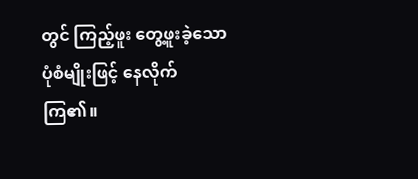တွင် ကြည့်ဖူး တွေ့ဖူးခဲ့သော ပုံစံမျိုးဖြင့် နေလိုက်ကြ၏။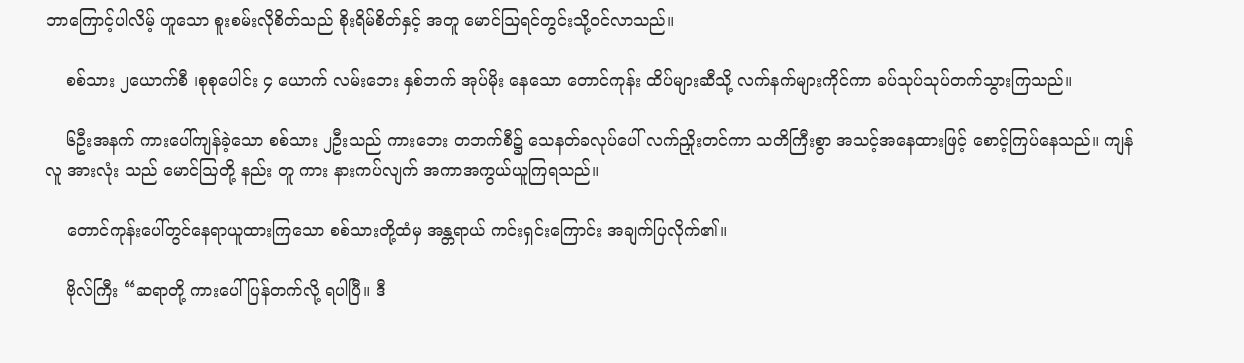ဘာကြောင့်ပါလိမ့် ဟူသော စူးစမ်းလိုစိတ်သည် စိုးရိမ်စိတ်နှင့် အတူ မောင်ဩရင်တွင်းသို့ဝင်လာသည်။

    စစ်သား ၂ယောက်စီ ၊စုစုပေါင်း ၄ ယောက် လမ်းဘေး နှစ်ဘက် အုပ်မိုး နေသော တောင်ကုန်း ထိပ်များဆီသို့ လက်နက်များကိုင်ကာ ခပ်သုပ်သုပ်တက်သွားကြသည်။

    ၆ဦးအနက် ကားပေါ်ကျန်ခဲ့သော စစ်သား ၂ဦးသည် ကားဘေး တဘက်စီ၌ သေနတ်ခလုပ်ပေါ် လက်ညှိုးတင်ကာ သတိကြီးစွာ အသင့်အနေထားဖြင့် စောင့်ကြပ်နေသည်။ ကျန်လူ အားလုံး သည် မောင်ဩတို့ နည်း တူ ကား နားကပ်လျက် အကာအကွယ်ယူကြရသည်။

    တောင်ကုန်းပေါ်တွင်နေရာယူထားကြသော စစ်သားတို့ထံမှ အန္တရာယ် ကင်းရှင်းကြောင်း အချက်ပြလိုက်၏။

    ဗိုလ်ကြီး “ဆရာတို့ ကားပေါ်ပြန်တက်လို့ ရပါပြီ။ ဒီ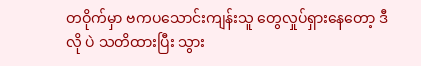တဝိုက်မှာ ဗကပသောင်းကျန်းသူ တွေလှုပ်ရှားနေတော့ ဒီလို ပဲ သတိထားပြီး သွား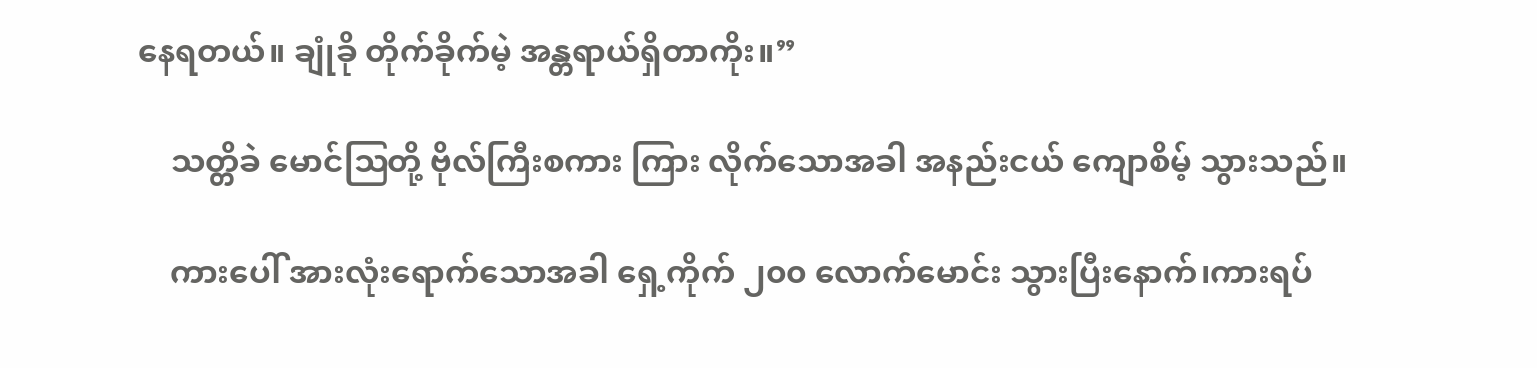နေရတယ်။ ချုံခို တိုက်ခိုက်မဲ့ အန္တရာယ်ရှိတာကိုး။”

    သတ္တိခဲ မောင်ဩတို့ ဗိုလ်ကြီးစကား ကြား လိုက်သောအခါ အနည်းငယ် ကျောစိမ့် သွားသည်။

    ကားပေါ် အားလုံးရောက်သောအခါ ရှေ့ကိုက် ၂၀၀ လောက်မောင်း သွားပြီးနောက်၊ကားရပ်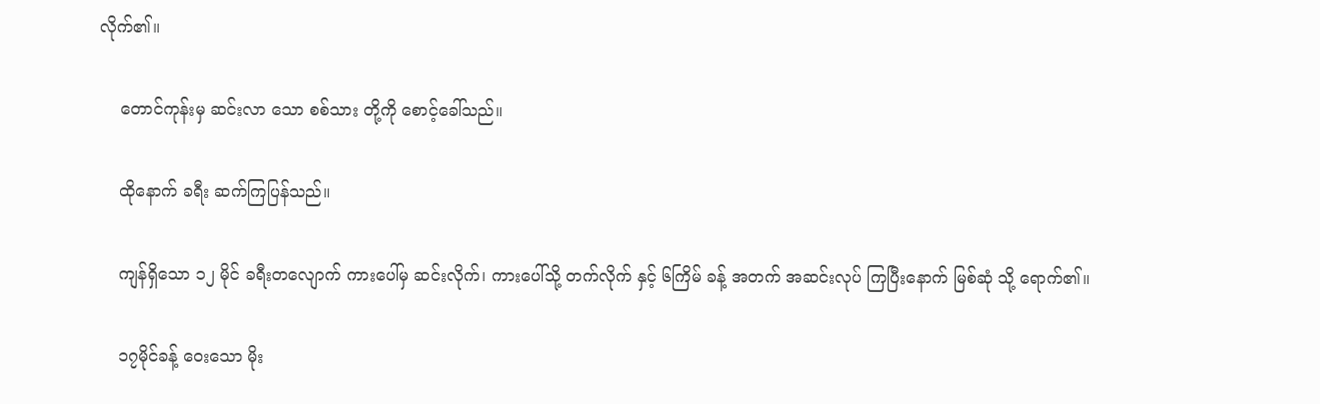လိုက်၏။

    တောင်ကုန်းမှ ဆင်းလာ သော စစ်သား တို့ကို စောင့်ခေါ်သည်။

    ထိုနောက် ခရီး ဆက်ကြပြန်သည်။

    ကျန်ရှိသော ၁၂ မိုင် ခရီးတလျောက် ကားပေါ်မှ ဆင်းလိုက်၊ ကားပေါ်သို့ တက်လိုက် နှင့် ၆ကြိမ် ခန့် အတက် အဆင်းလုပ် ကြပြီးနောက် မြစ်ဆုံ သို့ ရောက်၏။

    ၁၇မိုင်ခန့် ဝေးသော မိုး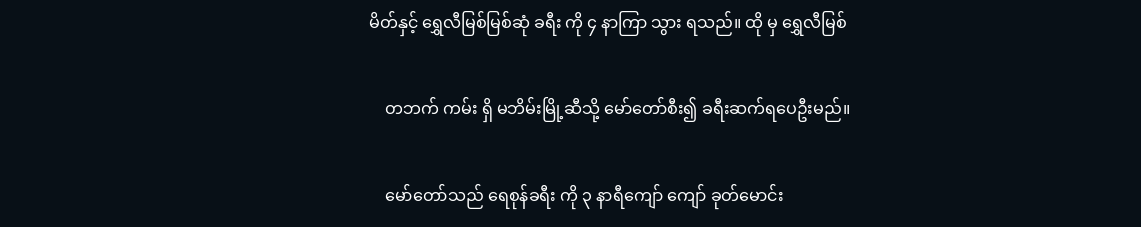မိတ်နှင့် ရွှေလီမြစ်မြစ်ဆုံ ခရီး ကို ၄ နာကြာ သွား ရသည်။ ထို မှ ရွှေလီမြစ်

    တဘက် ကမ်း ရှိ မဘိမ်းမြို့ဆီသို့ မော်တော်စီး၍ ခရီးဆက်ရပေဦးမည်။

    မော်တော်သည် ရေစုန်ခရီး ကို ၃ နာရီကျော် ကျော် ခုတ်မောင်း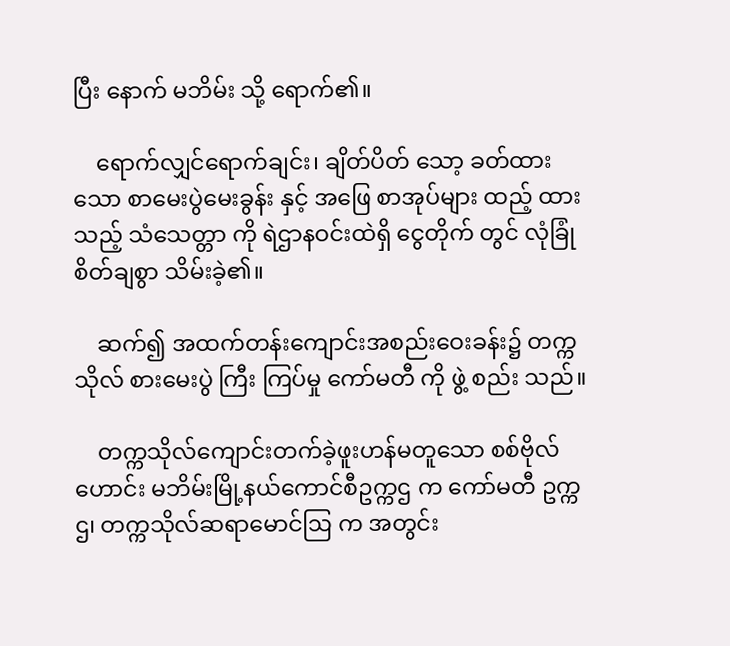ပြီး နောက် မဘိမ်း သို့ ရောက်၏။

    ရောက်လျှင်ရောက်ချင်း၊ ချိတ်ပိတ် သော့ ခတ်ထားသော စာမေးပွဲမေးခွန်း နှင့် အဖြေ စာအုပ်များ ထည့် ထား သည့် သံသေတ္တာ ကို ရဲဌာနဝင်းထဲရှိ ငွေတိုက် တွင် လုံခြုံစိတ်ချစွာ သိမ်းခဲ့၏။

    ဆက်၍ အထက်တန်းကျောင်းအစည်းဝေးခန်း၌ တက္ကသိုလ် စားမေးပွဲ ကြီး ကြပ်မှု ကော်မတီ ကို ဖွဲ့ စည်း သည်။

    တက္ကသိုလ်ကျောင်းတက်ခဲ့ဖူးဟန်မတူသော စစ်ဗိုလ်ဟောင်း မဘိမ်းမြို့နယ်ကောင်စီဥက္ကဌ က ကော်မတီ ဥက္ကဌ၊ တက္ကသိုလ်ဆရာမောင်ဩ က အတွင်း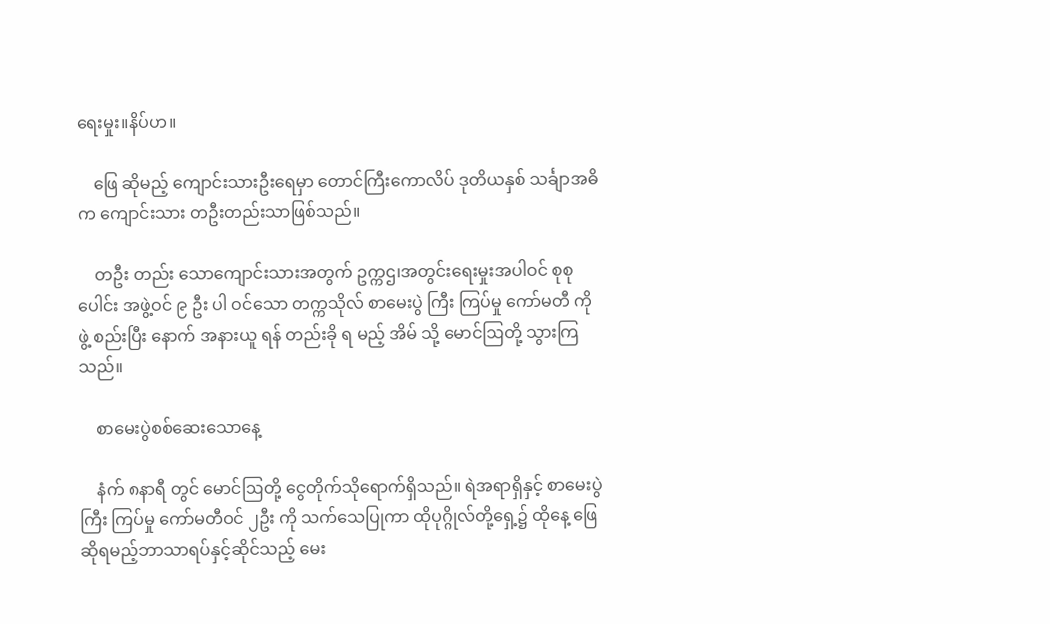ရေးမှုး။နိပ်ဟ။

    ဖြေ ဆိုမည့် ကျောင်းသားဦးရေမှာ တောင်ကြီးကောလိပ် ဒုတိယနှစ် သင်္ချာအဓိက ကျောင်းသား တဦးတည်းသာဖြစ်သည်။

    တဦး တည်း သောကျောင်းသားအတွက် ဥက္ကဌ၊အတွင်းရေးမှုးအပါဝင် စုစု ပေါင်း အဖွဲ့ဝင် ၉ ဦး ပါ ဝင်သော တက္ကသိုလ် စာမေးပွဲ ကြီး ကြပ်မှု ကော်မတီ ကို ဖွဲ့ စည်းပြီး နောက် အနားယူ ရန် တည်းခို ရ မည့် အိမ် သို့ မောင်ဩတို့ သွားကြသည်။

    စာမေးပွဲစစ်ဆေးသောနေ့

    နံက် ၈နာရီ တွင် မောင်ဩတို့ ငွေတိုက်သိုရောက်ရှိသည်။ ရဲအရာရှိနှင့် စာမေးပွဲ ကြီး ကြပ်မှု ကော်မတီဝင် ၂ဦး ကို သက်သေပြုကာ ထိုပုဂ္ဂိုလ်တို့ရှေ့၌ ထိုနေ့ ဖြေဆိုရမည့်ဘာသာရပ်နှင့်ဆိုင်သည့် မေး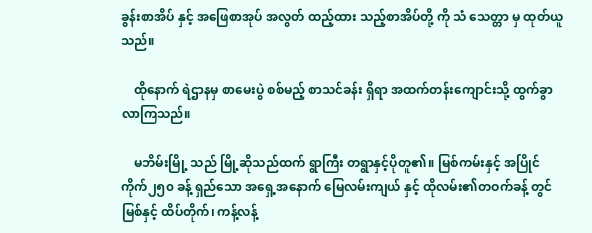ခွန်းစာအိပ် နှင့် အဖြေစာအုပ် အလွတ် ထည့်ထား သည့်စာအိပ်တို့ ကို သံ သေတ္တာ မှ ထုတ်ယူ သည်။

    ထိုနောက် ရဲဌာနမှ စာမေးပွဲ စစ်မည့် စာသင်ခန်း ရှိရာ အထက်တန်းကျောင်းသို့ ထွက်ခွာလာကြသည်။

    မဘိမ်းမြို့ သည် မြို့ဆိုသည်ထက် ရွာကြီး တရွာနှင့်ပိုတူ၏။ မြစ်ကမ်းနှင့် အပြိုင် ကိုက်၂၅၀ ခန့် ရှည်သော အရှေ့အနောက် မြေလမ်းကျယ် နှင့် ထိုလမ်း၏တဝက်ခန့် တွင် မြစ်နှင့် ထိပ်တိုက်၊ ကန့်လန့်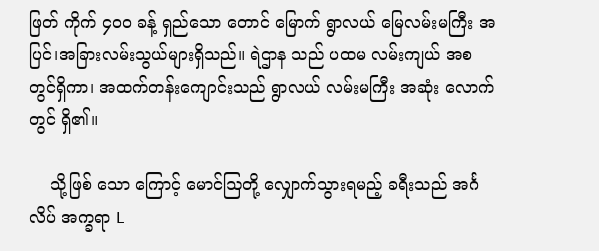ဖြတ် ကိုက် ၄၀၀ ခန့် ရှည်သော တောင် မြောက် ရွာလယ် မြေလမ်းမကြီး အပြင်၊အခြားလမ်းသွယ်များရှိသည်။ ရဲဌာန သည် ပထမ လမ်းကျယ် အစ တွင်ရှိကာ၊ အထက်တန်းကျောင်းသည် ရွာလယ် လမ်းမကြီး အဆုံး လောက်တွင် ရှိ၏။

    သို့ဖြစ် သော ကြောင့် မောင်ဩတို့ လျှောက်သွားရမည့် ခရီးသည် အင်္ဂလိပ် အက္ခရာ L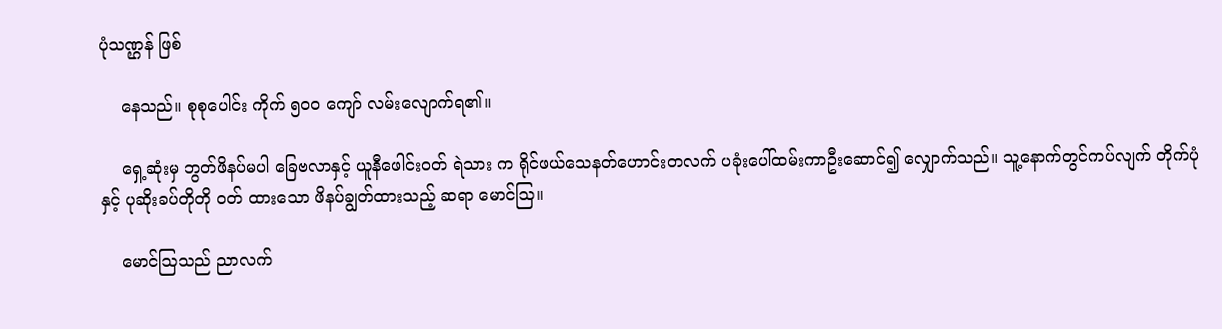ပုံသဏ္ဌန် ဖြစ်

    နေသည်။ စုစုပေါင်း ကိုက် ၅၀၀ ကျော် လမ်းလျောက်ရ၏။

    ရှေ့ဆုံးမှ ဘွတ်ဖိနပ်မပါ ခြေဗလာနှင့် ယူနီဖေါင်းဝတ် ရဲသား က ရိုင်ဖယ်သေနတ်ဟောင်းတလက် ပခုံးပေါ်ထမ်းကာဦးဆောင်၍ လျှောက်သည်။ သူ့နောက်တွင်ကပ်လျက် တိုက်ပုံ နှင့် ပုဆိုးခပ်တိုတို ဝတ် ထားသော ဖိနပ်ချွတ်ထားသည့် ဆရာ မောင်ဩ။

    မောင်ဩသည် ညာလက်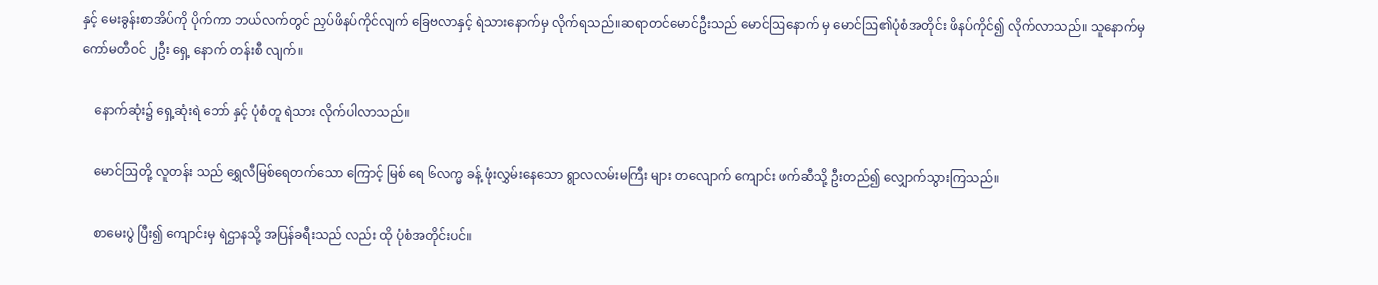နှင့် မေးခွန်းစာအိပ်ကို ပိုက်ကာ ဘယ်လက်တွင် ညှပ်ဖိနပ်ကိုင်လျက် ခြေဗလာနှင့် ရဲသားနောက်မှ လိုက်ရသည်။ဆရာတင်မောင်ဦးသည် မောင်ဩနောက် မှ မောင်ဩ၏ပုံစံအတိုင်း ဖိနပ်ကိုင်၍ လိုက်လာသည်။ သူနောက်မှ ကော်မတီဝင် ၂ဦး ရှေ့ နောက် တန်းစီ လျက်။

    နောက်ဆုံး၌ ရှေ့ဆုံးရဲ ဘော် နှင့် ပုံစံတူ ရဲသား လိုက်ပါလာသည်။

    မောင်ဩတို့ လူတန်း သည် ရွှေလီမြစ်ရေတက်သော ကြောင့် မြစ် ရေ ၆လက္မ ခန့် ဖုံးလွှမ်းနေသော ရွာလလမ်းမကြီး များ တလျောက် ကျောင်း ဖက်ဆီသို့ ဦးတည်၍ လျှောက်သွားကြသည်။

    စာမေးပွဲ ပြီး၍ ကျောင်းမှ ရဲဌာနသို့ အပြန်ခရီးသည် လည်း ထို ပုံစံအတိုင်းပင်။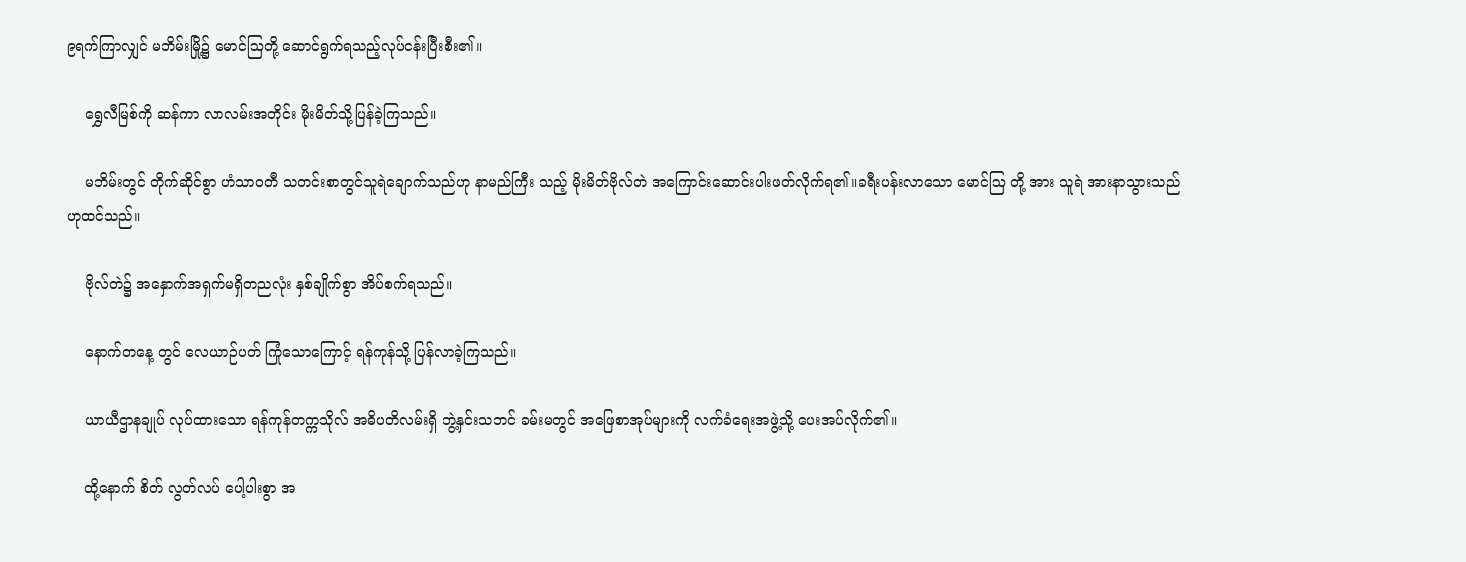၉ရက်ကြာလျှင် မဘိမ်းမြို့၌ မောင်ဩတို့ ဆောင်ရွက်ရသည့်လုပ်ငန်းပြီးစီး၏။

    ရွှေလီမြစ်ကို ဆန်ကာ လာလမ်းအတိုင်း မိုးမိတ်သို့ပြန်ခဲ့ကြသည်။

    မဘိမ်းတွင် တိုက်ဆိုင်စွာ ဟံသာဝတီ သတင်းစာတွင်သူရဲချောက်သည်ဟု နာမည်ကြီး သည့် မိုးမိတ်ဗိုလ်တဲ အကြောင်းဆောင်းပါးဖတ်လိုက်ရ၏။ခရီးပန်းလာသော မောင်ဩ တို့ အား သူရဲ အားနာသွားသည်ဟုထင်သည်။

    ဗိုလ်တဲ၌ အနှောက်အရှက်မရှိတညလုံး နှစ်ချိုက်စွာ အိပ်စက်ရသည်။

    နောက်တနေ့ တွင် လေယာဉ်ပတ် ကြုံသောကြောင့် ရန်ကုန်သို့ ပြန်လာခဲ့ကြသည်။

    ယာယီဌာနချုပ် လုပ်ထားသော ရန်ကုန်တက္ကသိုလ် အဓိပတိလမ်းရှိ ဘွဲ့နှင်းသဘင် ခမ်းမတွင် အဖြေစာအုပ်များကို လက်ခံရေးအဖွဲ့သို့ ပေးအပ်လိုက်၏။

    ထို့နောက် စိတ် လွတ်လပ် ပေါ့ပါးစွာ အ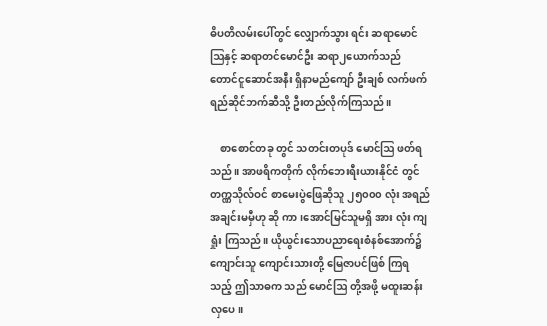ဓိပတိလမ်းပေါ်တွင် လျှောက်သွား ရင်း ဆရာမောင်ဩနှင့် ဆရာတင်မောင်ဦး ဆရာ၂ယောက်သည် တောင်ငူဆောင်အနီး ရှိနာမည်ကျော် ဦးချစ် လက်ဖက်ရည်ဆိုင်ဘက်ဆီသို့ ဦးတည်လိုက်ကြသည်။

    စာစောင်တခု တွင် သတင်းတပုဒ် မောင်ဩ ဖတ်ရသည်။ အာဖရိကတိုက် လိုက်ဘေးရီးယားနိုင်ငံ တွင် တက္ဏသိုလ်ဝင် စာမေးပွဲဖြေဆိုသူ ၂၅၀၀၀ လုံး အရည်အချင်းမမှီဟု ဆို ကာ၊အောင်မြင်သူမရှိ အား လုံး ကျ ရှုံး ကြသည်။ ယိုယွင်းသောပညာရေးစံနစ်အောက်၌ ကျောင်းသူ ကျောင်းသားတို့ မြေဇာပင်ဖြစ် ကြရသည့် ဤသာဓက သည် မောင်ဩ တို့အဖို့ မထူးဆန်းလှပေ။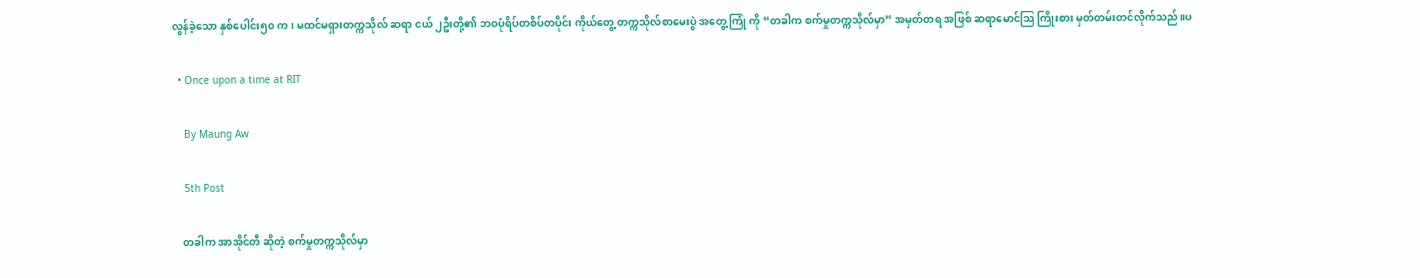လွန်ခဲ့သော နှစ်ပေါင်း၅၀ က၊ မထင်မရှားတက္ကသိုလ် ဆရာ ငယ် ၂ဦးတို့၏ ဘဝပုံရိပ်တစိပ်တပိုင်း ကိုယ်တွေ့ တက္ကသိုလ်စာမေးပွဲ အတွေ့ကြုံ ကို “တခါက စက်မှုတက္ကသိုလ်မှာ” အမှတ်တရ အဖြစ် ဆရာမောင်ဩ ကြိုးစား မှတ်တမ်းတင်လိုက်သည်။ပ

  • Once upon a time at RIT

    By Maung Aw

    5th Post

    တခါက အာအိုင်တီ ဆိုတဲ့ စက်မှုတက္ကသိုလ်မှာ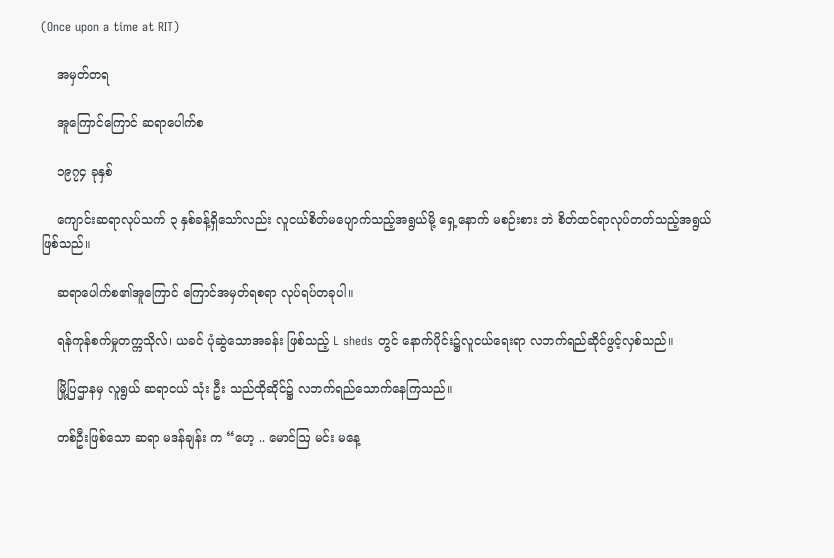(Once upon a time at RIT)

    အမှတ်တရ

    အူကြောင်ကြောင် ဆရာပေါက်စ

    ၁၉၇၄ ခုနှစ်

    ကျောင်းဆရာလုပ်သက် ၃ နှစ်ခန့်ရှိသော်လည်း လူငယ်စိတ်မပျောက်သည့်အရွယ်မို့ ရှေ့နောက် မစဉ်းစား ဘဲ စိတ်ထင်ရာလုပ်တတ်သည့်အရွယ်ဖြစ်သည်။

    ဆရာပေါက်စ၏အူကြောင် ကြောင်အမှတ်ရစရာ လုပ်ရပ်တခုပါ။

    ရန်ကုန်စက်မှုတက္ကသိုလ်၊ ယခင် ပုံဆွဲသောအခန်း ဖြစ်သည့် L sheds တွင် နောက်ပိုင်း၌လူငယ်ရေးရာ လဘက်ရည်ဆိုင်ဖွင့်လှစ်သည်။

    မြို့ပြဌာနမှ လူရွယ် ဆရာငယ် သုံး ဦး သည်ထိုဆိုင်၌ လဘက်ရည်သောက်နေကြသည်။

    တစ်ဦးဖြစ်သော ဆရာ မဒန်ချန်း က “ဟေ့ .. မောင်ဩ မင်း မနေ့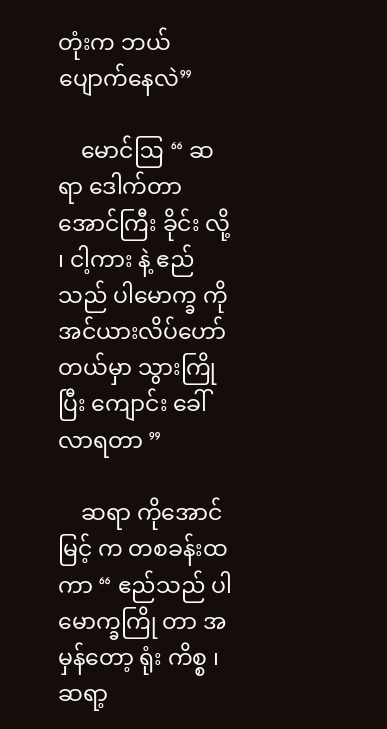တုံးက ဘယ်ပျောက်နေလဲ”

    မောင်ဩ “ ဆရာ ဒေါက်တာအောင်ကြီး ခိုင်း လို့ ၊ ငါ့ကား နဲ့ ဧည်သည် ပါမောက္ခ ကို အင်ယားလိပ်ဟော်တယ်မှာ သွားကြိုပြီး ကျောင်း ခေါ်လာရတာ ”

    ဆရာ ကိုအောင်မြင့် က တစခန်းထ ကာ “ ဧည်သည် ပါမောက္ခကြို တာ အမှန်တော့ ရုံး ကိစ္စ ၊ ဆရာ့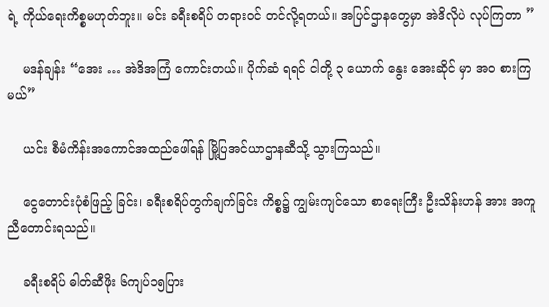ရဲ့ ကိုယ်ရေးကိစ္စမဟုတ်ဘူး။ မင်း ခရီးစရိပ် တရားဝင် တင်လို့ရတယ်။ အပြင်ဌာနတွေမှာ အဲဒိလိုပဲ လုပ်ကြတာ ”

    မဒန်ချန်း “အေး … အဲဒိအကြံ ကောင်းတယ်။ ပိုက်ဆံ ရရင် ငါတို့ ၃ ယောက် နွေး အေးဆိုင် မှာ အဝ စားကြမယ်”

    ယင်း စီမံကိန်းအကောင်အထည်ဖေါ်ရန် မြို့ပြအင်ယာဌာနဆီသို့ သွားကြသည်။

    ငွေတောင်းပုံစံဖြည့် ခြင်း၊ ခရီးစရိပ်တွက်ချက်ခြင်း ကိစ္စ၌ ကျွမ်းကျင်သော စာရေးကြီး ဦးသိန်းဟန် အား အကူညီတောင်းရသည်။

    ခရီးစရိပ် ဓါတ်ဆီဖိုး ၆ကျပ်၁၅ပြား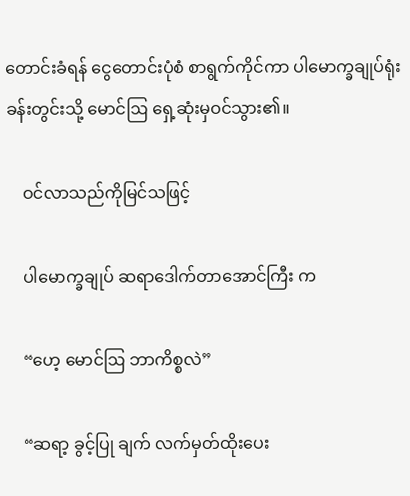တောင်းခံရန် ငွေတောင်းပုံစံ စာရွက်ကိုင်ကာ ပါမောက္ခချုပ်ရုံးခန်းတွင်းသို့ မောင်ဩ ရှေ့ဆုံးမှဝင်သွား၏။

    ဝင်လာသည်ကိုမြင်သဖြင့်

    ပါမောက္ခချုပ် ဆရာဒေါက်တာအောင်ကြီး က

    “ဟေ့ မောင်ဩ ဘာကိစ္စလဲ”

    “ဆရာ့ ခွင့်ပြု ချက် လက်မှတ်ထိုးပေး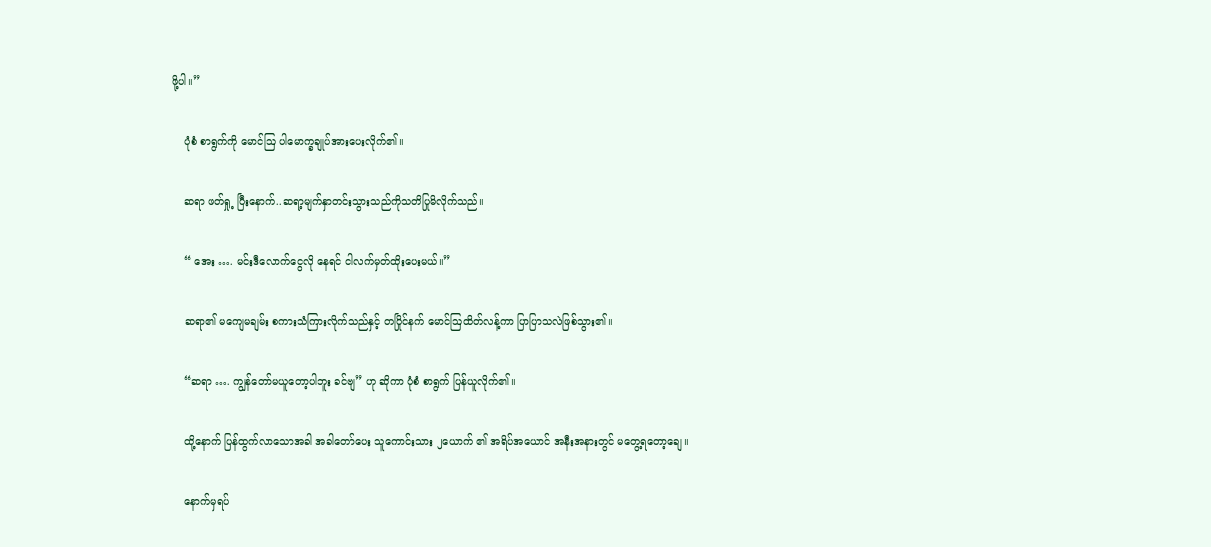ဖို့ပါ။”

    ပုံစံ စာရွက်ကို မောင်ဩ ပါမောက္ခချုပ်အားပေးလိုက်၏။

    ဆရာ ဖတ်ရှု့ ပြီးနောက်..ဆရာ့မျက်နှာတင်းသွားသည်ကိုသတိပြုမိလိုက်သည်။

    “ အေး …. မင်းဒီလောက်ငွေလို နေရင် ငါလက်မှတ်ထိုးပေးမယ်။”

    ဆရာ၏ မကျေမချမ်း စကားသံကြားလိုက်သည်နှင့် တပြိုင်နက် မောင်ဩထိတ်လန့်ကာ ပြာပြာသလဲဖြစ်သွား၏။

    “ဆရာ …. ကျွန်တော်မယူတော့ပါဘူး ခင်ဗျ” ဟု ဆိုကာ ပုံစံ စာရွက် ပြန်ယူလိုက်၏။

    ထို့နောက် ပြန်ထွက်လာသောအခါ အခါတော်ပေး သူကောင်းသား ၂ယောက် ၏ အရိပ်အယောင် အနီးအနားတွင် မတွေ့ရတော့ချေ။

    နောက်မှရပ်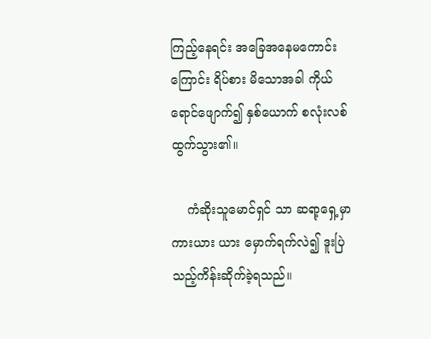ကြည့်နေရင်း အခြေအနေမကောင်းကြောင်း ရိပ်စား မိသောအခါ ကိုယ်ရောင်ဖျောက်၍ နှစ်ယောက် စလုံးလစ်ထွက်သွား၏။

    ကံဆိုးသူမောင်ရှင် သာ ဆရာ့ရှေ့မှာ ကားယား ယား မှောက်ရက်လဲ၍ ဒူးပြဲသည့်ကိန်းဆိုက်ခဲ့ရသည်။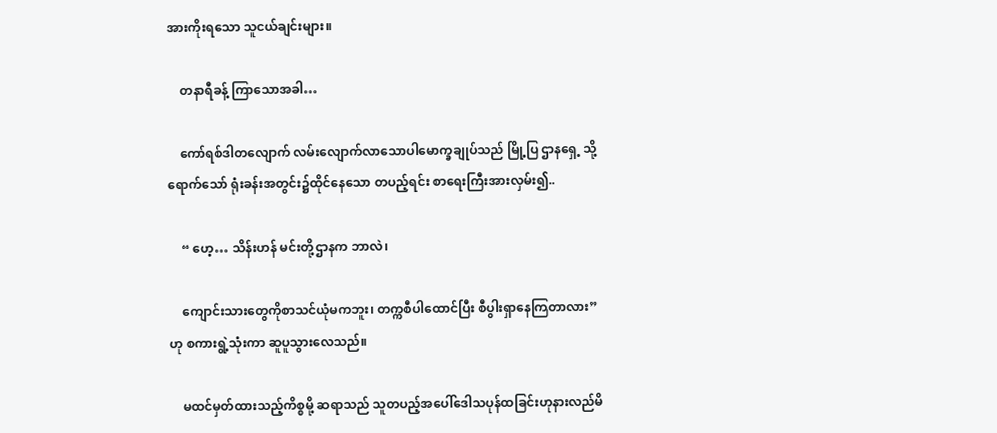အားကိုးရသော သူငယ်ချင်းများ။

    တနာရီခန့် ကြာသောအခါ…

    ကော်ရစ်ဒါတလျောက် လမ်းလျောက်လာသောပါမောက္ခချုပ်သည် မြို့ပြ ဌာနရှေ့ သို့ရောက်သော် ရုံးခန်းအတွင်း၌ထိုင်နေသော တပည့်ရင်း စာရေးကြီးအားလှမ်း၍..

    “ ဟေ့… သိန်းဟန် မင်းတို့ဌာနက ဘာလဲ၊

    ကျောင်းသားတွေကိုစာသင်ယုံမကဘူး၊ တက္ကစီပါထောင်ပြီး စီပွါးရှာနေကြတာလား” ဟု စကားရွဲ့သုံးကာ ဆူပူသွားလေသည်။

    မထင်မှတ်ထားသည့်ကိစ္စမို့ ဆရာသည် သူတပည့်အပေါ်ဒေါသပုန်ထခြင်းဟုနားလည်မိ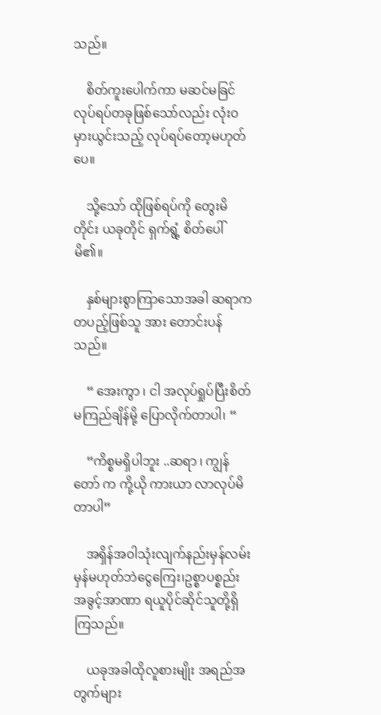သည်။

    စိတ်ကူးပေါက်ကာ မဆင်မခြင်လုပ်ရပ်တခုဖြစ်သော်လည်း လုံးဝ မှားယွင်းသည့် လုပ်ရပ်တော့မဟုတ်ပေ။

    သို့သော် ထိုဖြစ်ရပ်ကို တွေးမိ တိုင်း ယခုတိုင် ရှက်ရွံ့ စိတ်ပေါ်မိ၏။

    နှစ်များစွာကြာသောအခါ ဆရာက တပည့်ဖြစ်သူ အား တောင်းပန်သည်။

    “ အေးကွာ ၊ ငါ အလုပ်ရှုပ်ပြီးစိတ်မကြည်ချိန်မို့ ပြောလိုက်တာပါ၊ “

    “ကိစ္စမရှိပါဘူး ..ဆရာ ၊ ကျွန်တော် က ကို့ယို ကားယာ လာလုပ်မိတာပါ”

    အရှိန်အဝါသုံးလျက်နည်းမှန်လမ်းမှန်မဟုတ်ဘဲငွေကြေး၊ဥစ္စာပစ္စည်း အခွင့်အာဏာ ရယူပိုင်ဆိုင်သူတို့ရှိကြသည်။

    ယခုအခါထိုလူစားမျိုး အရည်အတွက်များ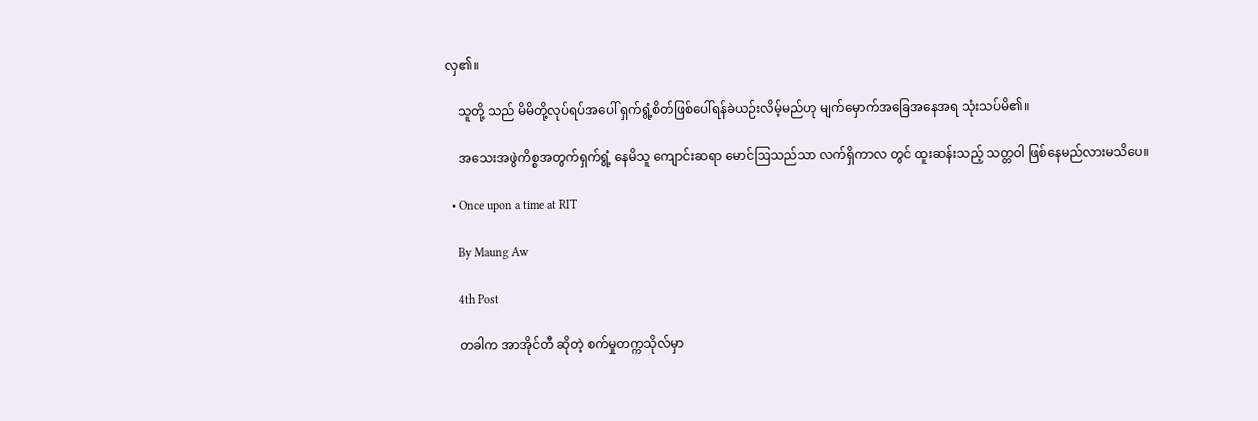လှ၏။

    သူတို့ သည် မိမိတို့လုပ်ရပ်အပေါ် ရှက်ရွံ့စိတ်ဖြစ်ပေါ်ရန်ခဲယဉ်းလိမ့်မည်ဟု မျက်မှောက်အခြေအနေအရ သုံးသပ်မိ၏။

    အသေးအဖွဲကိစ္စအတွက်ရှက်ရွံ့ နေမိသူ ကျောင်းဆရာ မောင်ဩသည်သာ လက်ရှိကာလ တွင် ထူးဆန်းသည့် သတ္တဝါ ဖြစ်နေမည်လားမသိပေ။

  • Once upon a time at RIT

    By Maung Aw

    4th Post

    တခါက အာအိုင်တီ ဆိုတဲ့ စက်မှုတက္ကသိုလ်မှာ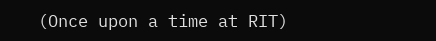(Once upon a time at RIT)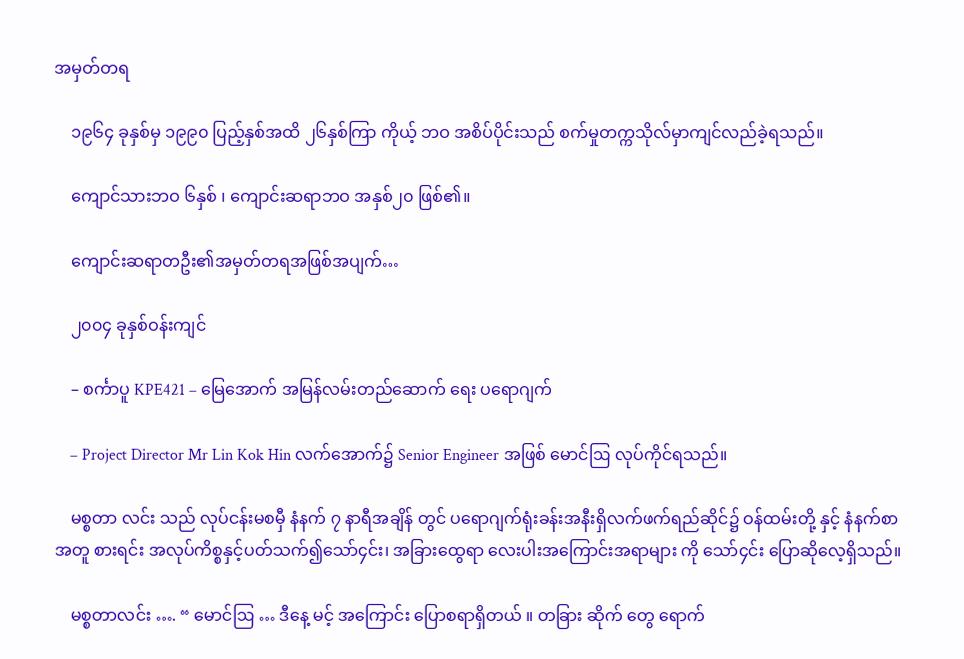အမှတ်တရ

    ၁၉၆၄ ခုနှစ်မှ ၁၉၉၀ ပြည့်နှစ်အထိ ၂၆နှစ်ကြာ ကိုယ့် ဘဝ အစိပ်ပိုင်းသည် စက်မှုတက္ကသိုလ်မှာကျင်လည်ခဲ့ရသည်။

    ကျောင်သားဘဝ ၆နှစ် ၊ ကျောင်းဆရာဘဝ အနှစ်၂၀ ဖြစ်၏။

    ကျောင်းဆရာတဦး၏အမှတ်တရအဖြစ်အပျက်…

    ၂၀၀၄ ခုနှစ်ဝန်းကျင်

    – စင်္ကာပူ KPE421 – မြေအောက် အမြန်လမ်းတည်ဆောက် ရေး ပရောဂျက်

    – Project Director Mr Lin Kok Hin လက်အောက်၌ Senior Engineer အဖြစ် မောင်ဩ လုပ်ကိုင်ရသည်။

    မစ္စတာ လင်း သည် လုပ်ငန်းမစမှီ နံနက် ၇ နာရီအချိန် တွင် ပရောဂျက်ရုံးခန်းအနီးရှိလက်ဖက်ရည်ဆိုင်၌ ဝန်ထမ်းတို့ နှင့် နံနက်စာ အတူ စားရင်း အလုပ်ကိစ္စနှင့်ပတ်သက်၍သော်၄င်း၊ အခြားထွေရာ လေးပါးအကြောင်းအရာများ ကို သော်၄င်း ပြောဆိုလေ့ရှိသည်။

    မစ္စတာလင်း …. “ မောင်ဩ … ဒီနေ့ မင့် အကြောင်း ပြောစရာရှိတယ် ။ တခြား ဆိုက် တွေ ရောက်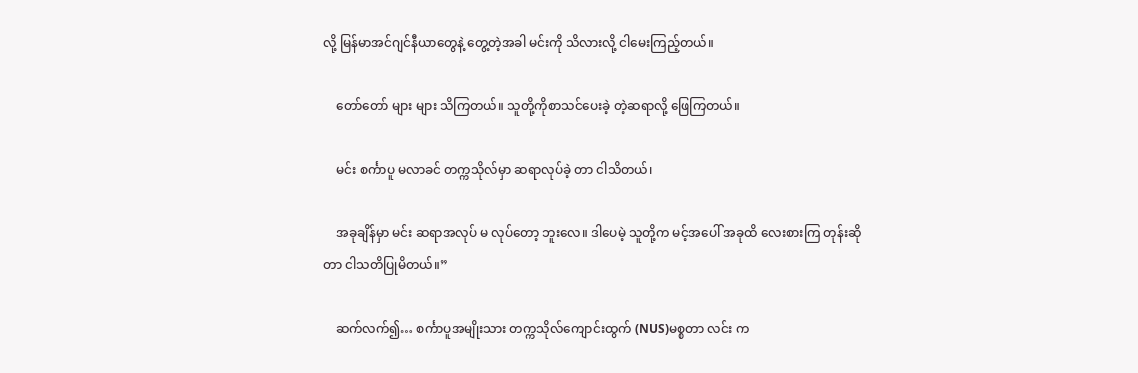လို့ မြန်မာအင်ဂျင်နီယာတွေနဲ့ တွေ့တဲ့အခါ မင်းကို သိလားလို့ ငါမေးကြည့်တယ်။

    တော်တော် များ များ သိကြတယ်။ သူတို့ကိုစာသင်ပေးခဲ့ တဲ့ဆရာလို့ ဖြေကြတယ်။

    မင်း စင်္ကာပူ မလာခင် တက္ကသိုလ်မှာ ဆရာလုပ်ခဲ့ တာ ငါသိတယ်၊

    အခုချိန်မှာ မင်း ဆရာအလုပ် မ လုပ်တော့ ဘူးလေ။ ဒါပေမဲ့ သူတို့က မင့်အပေါ် အခုထိ လေးစားကြ တုန်းဆိုတာ ငါသတိပြုမိတယ်။”

    ဆက်လက်၍… စင်္ကာပူအမျိုးသား တက္ကသိုလ်ကျောင်းထွက် (NUS)မစ္စတာ လင်း က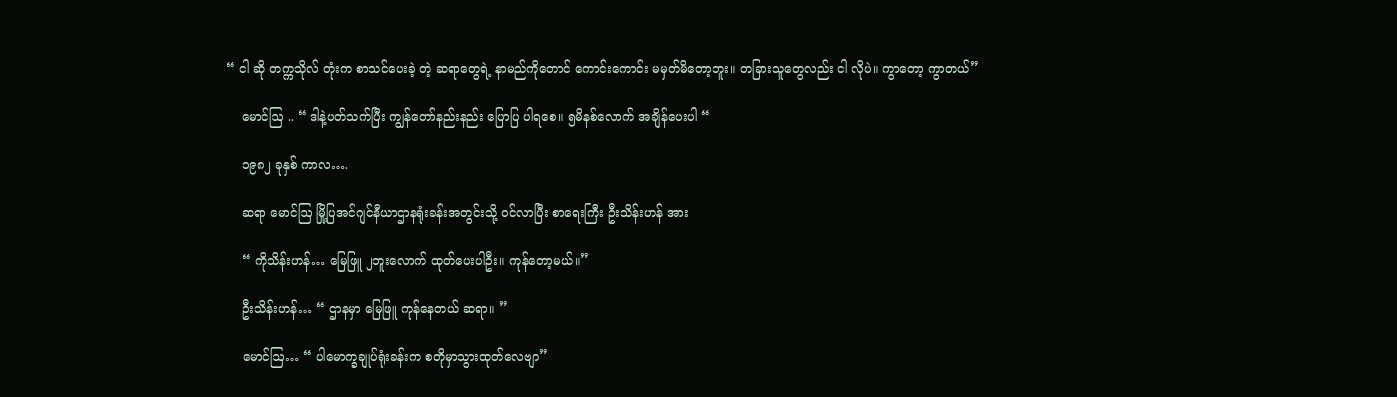“ ငါ ဆို တက္ကသိုလ် တုံးက စာသင်ပေးခဲ့ တဲ့ ဆရာတွေရဲ့ နာမည်ကိုတောင် ကောင်းကောင်း မမှတ်မိတော့ဘူး။ တခြားသူတွေလည်း ငါ လိုပဲ။ ကွာတော့ ကွာတယ်”

    မောင်ဩ .. “ ဒါနဲ့ပတ်သက်ပြီး ကျွန်တော်နည်းနည်း ပြောပြ ပါရစေ။ ၅မိနစ်လောက် အချိန်ပေးပါ “

    ၁၉၈၂ ခုနှစ် ကာလ….

    ဆရာ မောင်ဩ မြို့ပြအင်ဂျင်နီယာဌာနရုံးခန်းအတွင်းသို့ ဝင်လာပြီး စာရေးကြီး ဦးသိန်းဟန် အား

    “ ကိုသိန်းဟန်… မြေဖြူ ၂ဘူးလောက် ထုတ်ပေးပါဦး။ ကုန်တော့မယ်။”

    ဦးသိန်းဟန်… “ ဌာနမှာ မြေဖြူ ကုန်နေတယ် ဆရာ။ ”

    မောင်ဩ… “ ပါမောက္ခချုပ်ရုံးခန်းက စတိုမှာသွားထုတ်လေဗျာ”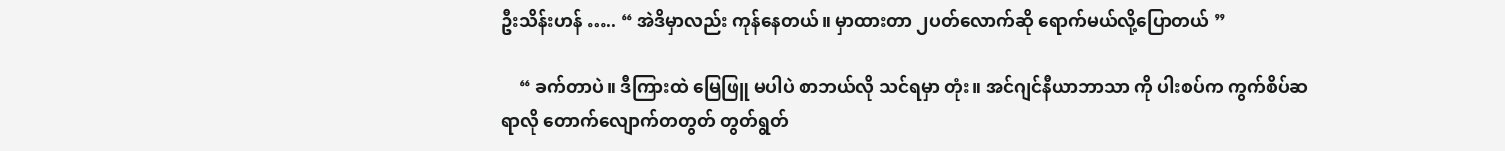ဦးသိန်းဟန် ….. “ အဲဒိမှာလည်း ကုန်နေတယ်။ မှာထားတာ ၂ပတ်လောက်ဆို ရောက်မယ်လို့ပြောတယ် ”

    “ ခက်တာပဲ။ ဒီကြားထဲ မြေဖြူ မပါပဲ စာဘယ်လို သင်ရမှာ တုံး။ အင်ဂျင်နီယာဘာသာ ကို ပါးစပ်က ကွက်စိပ်ဆရာလို တောက်လျောက်တတွတ် တွတ်ရွတ်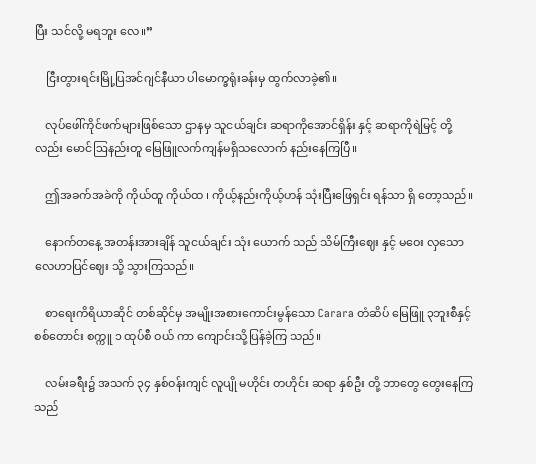ပြီး သင်လို့ မရဘူး လေ။”

    ငြီးတွားရင်းမြို့ပြအင်ဂျင်နီယာ ပါမောက္ခရုံးခန်းမှ ထွက်လာခဲ့၏။

    လုပ်ဖေါ်ကိုင်ဖက်များဖြစ်သော ဌာနမှ သူငယ်ချင်း ဆရာကိုအောင်ရှိန်း နှင့် ဆရာကိုရဲမြင့် တို့လည်း မောင်ဩနည်းတူ မြေဖြူလက်ကျန်မရှိသလောက် နည်းနေကြပြီ။

    ဤအခက်အခဲကို ကိုယ်ထူ ကိုယ်ထ ၊ ကိုယ့်နည်းကိုယ့်ဟန် သုံးပြီးဖြေရှင်း ရန်သာ ရှိ တော့သည်။

    နောက်တနေ့ အတန်းအားချိန် သူငယ်ချင်း သုံး ယောက် သည် သိမ်ကြီးဈေး နှင့် မဝေး လှသော လေဟာပြင်ဈေး သို့ သွားကြသည်။

    စာရေးကိရိယာဆိုင် တစ်ဆိုင်မှ အမျိုးအစားကောင်းမွန်သော Carara တံဆိပ် မြေဖြူ ၃ဘူးစီနှင့် စစ်တောင်း စက္ကူ ၁ ထုပ်စီ ဝယ် ကာ ကျောင်းသို့ပြန်ခဲ့ကြ သည်။

    လမ်းခရီး၌ အသက် ၃၄ နှစ်ဝန်းကျင် လူပျို မဟိုင်း တဟိုင်း ဆရာ နှစ်ဦး တို့ ဘာတွေ တွေးနေကြသည်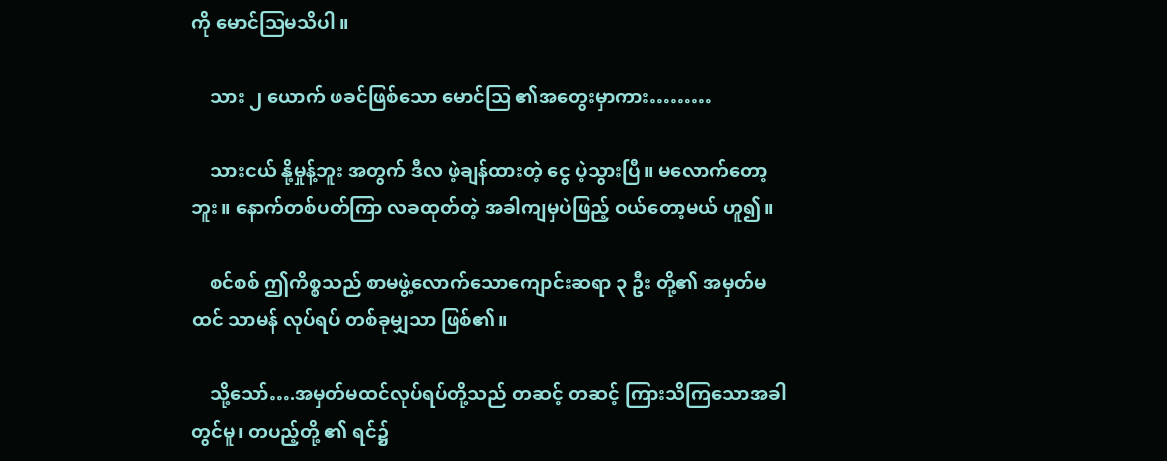ကို မောင်ဩမသိပါ။

    သား ၂ ယောက် ဖခင်ဖြစ်သော မောင်ဩ ၏အတွေးမှာကား………

    သားငယ် နို့မှုန့်ဘူး အတွက် ဒီလ ဖဲ့ချန်ထားတဲ့ ငွေ ပဲ့သွားပြီ။ မလောက်တော့ဘူး။ နောက်တစ်ပတ်ကြာ လခထုတ်တဲ့ အခါကျမှပဲဖြည့် ဝယ်တော့မယ် ဟူ၍။

    စင်စစ် ဤကိစ္စသည် စာမဖွဲ့လောက်သောကျောင်းဆရာ ၃ ဦး တို့၏ အမှတ်မထင် သာမန် လုပ်ရပ် တစ်ခုမျှသာ ဖြစ်၏။

    သို့သော်….အမှတ်မထင်လုပ်ရပ်တို့သည် တဆင့် တဆင့် ကြားသိကြသောအခါတွင်မူ၊ တပည့်တို့ ၏ ရင်၌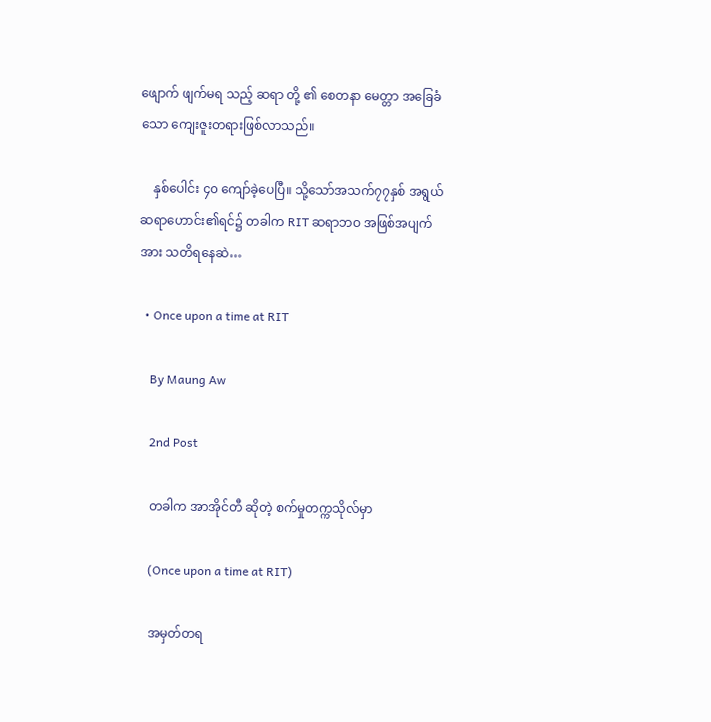ဖျောက် ဖျက်မရ သည့် ဆရာ တို့ ၏ စေတနာ မေတ္တာ အခြေခံသော ကျေးဇူးတရားဖြစ်လာသည်။

    နှစ်ပေါင်း ၄၀ ကျော်ခဲ့ပေပြီ။ သို့သော်အသက်၇၇နှစ် အရွယ်ဆရာဟောင်း၏ရင်၌ တခါက RIT ဆရာဘဝ အဖြစ်အပျက် အား သတိရနေဆဲ…

  • Once upon a time at RIT

    By Maung Aw

    2nd Post

    တခါက အာအိုင်တီ ဆိုတဲ့ စက်မှုတက္ကသိုလ်မှာ

    (Once upon a time at RIT)

    အမှတ်တရ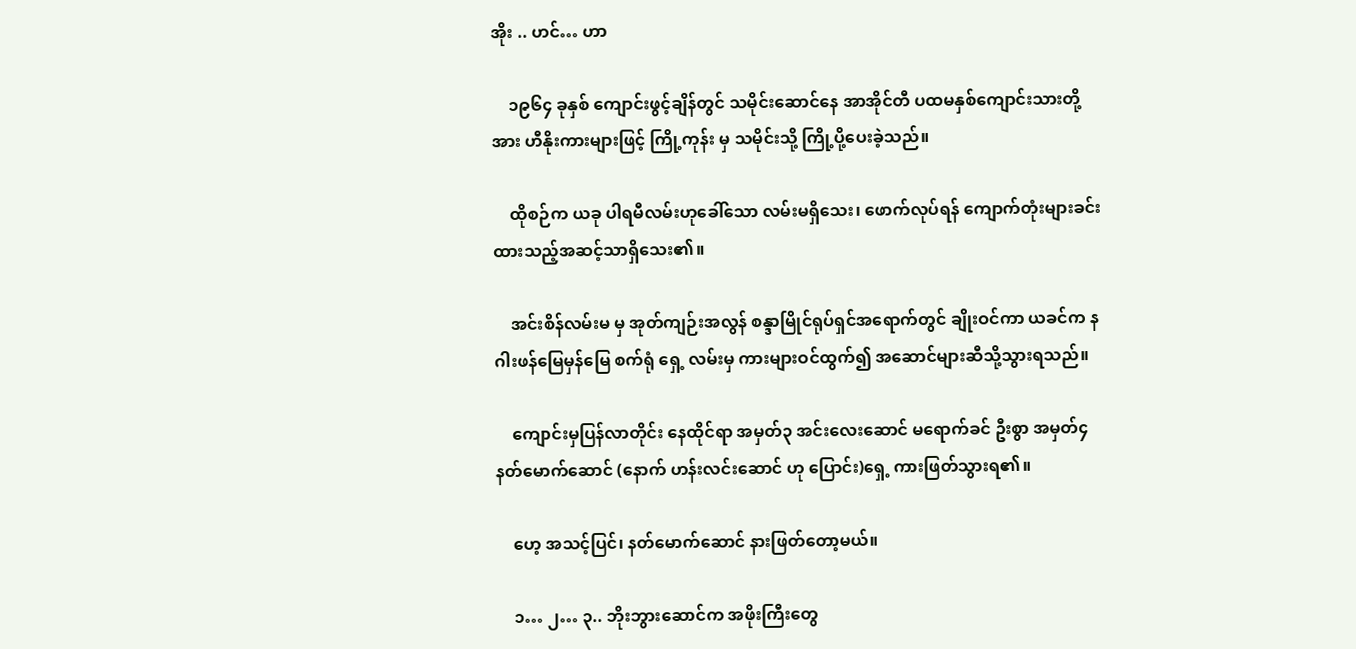အိုး .. ဟင်… ဟာ

    ၁၉၆၄ ခုနှစ် ကျောင်းဖွင့်ချိန်တွင် သမိုင်းဆောင်နေ အာအိုင်တီ ပထမနှစ်ကျောင်းသားတို့အား ဟီနိုးကားများဖြင့် ကြို့ကုန်း မှ သမိုင်းသို့ ကြို့ပို့ပေးခဲ့သည်။

    ထိုစဉ်က ယခု ပါရမီလမ်းဟုခေါ်သော လမ်းမရှိသေး၊ ဖောက်လုပ်ရန် ကျောက်တုံးများခင်းထားသည့်အဆင့်သာရှိသေး၏။

    အင်းစိန်လမ်းမ မှ အုတ်ကျဉ်းအလွန် စန္ဒာမြိုင်ရုပ်ရှင်အရောက်တွင် ချိုးဝင်ကာ ယခင်က နဂါးဖန်မြေမှန်မြေ စက်ရုံ ရှေ့ လမ်းမှ ကားများဝင်ထွက်၍ အဆောင်များဆီသို့သွားရသည်။

    ကျောင်းမှပြန်လာတိုင်း နေထိုင်ရာ အမှတ်၃ အင်းလေးဆောင် မရောက်ခင် ဦးစွာ အမှတ်၄ နတ်မောက်ဆောင် (နောက် ဟန်းလင်းဆောင် ဟု ပြောင်း)ရှေ့ ကားဖြတ်သွားရ၏။

    ဟေ့ အသင့်ပြင်၊ နတ်မောက်ဆောင် နားဖြတ်တော့မယ်။

    ၁… ၂… ၃.. ဘိုးဘွားဆောင်က အဖိုးကြီးတွေ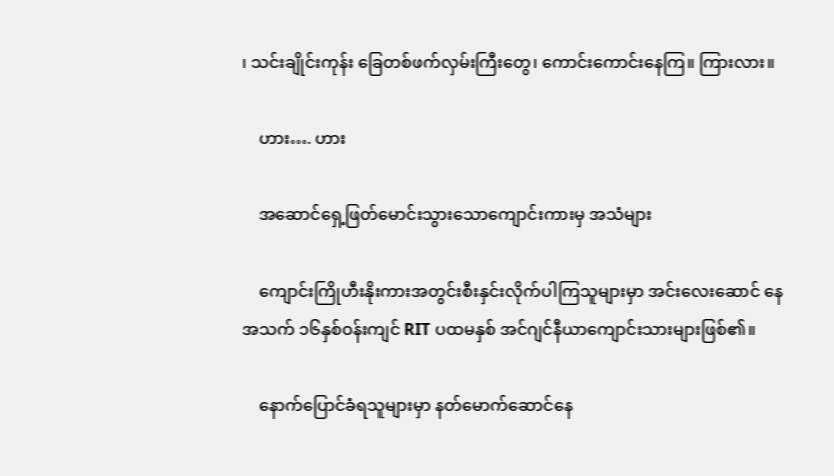၊ သင်းချိုင်းကုန်း ခြေတစ်ဖက်လှမ်းကြီးတွေ၊ ကောင်းကောင်းနေကြ။ ကြားလား။

    ဟား…. ဟား

    အဆောင်ရှေ့ဖြတ်မောင်းသွားသောကျောင်းကားမှ အသံများ

    ကျောင်းကြိုဟီးနိုးကားအတွင်းစီးနှင်းလိုက်ပါကြသူများမှာ အင်းလေးဆောင် နေ အသက် ၁၆နှစ်ဝန်းကျင် RIT ပထမနှစ် အင်ဂျင်နီယာကျောင်းသားများဖြစ်၏။

    နောက်ပြောင်ခံရသူများမှာ နတ်မောက်ဆောင်နေ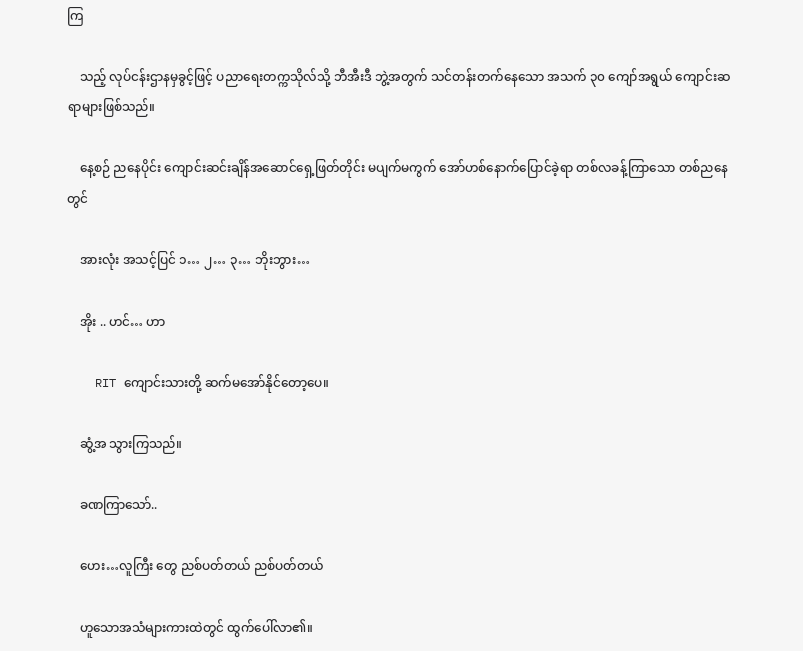ကြ

    သည့် လုပ်ငန်းဌာနမှခွင့်ဖြင့် ပညာရေးတက္ကသိုလ်သို့ ဘီအီးဒီ ဘွဲ့အတွက် သင်တန်းတက်နေသော အသက် ၃၀ ကျော်အရွယ် ကျောင်းဆရာများဖြစ်သည်။

    နေ့စဉ် ညနေပိုင်း ကျောင်းဆင်းချိန်အဆောင်ရှေ့ဖြတ်တိုင်း မပျက်မကွက် အော်ဟစ်နောက်ပြောင်ခဲ့ရာ တစ်လခန့်ကြာသော တစ်ညနေတွင်

    အားလုံး အသင့်ပြင် ၁… ၂… ၃… ဘိုးဘွား…

    အိုး .. ဟင်… ဟာ

    RIT ကျောင်းသားတို့ ဆက်မအော်နိုင်တော့ပေ။

    ဆွံ့အ သွားကြသည်။

    ခဏကြာသော်..

    ဟေး…လူကြီး တွေ ညစ်ပတ်တယ် ညစ်ပတ်တယ်

    ဟူသောအသံများကားထဲတွင် ထွက်ပေါ်လာ၏။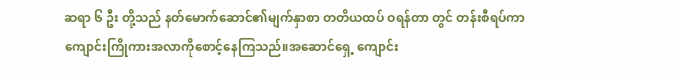ဆရာ ၆ ဦး တို့သည် နတ်မောက်ဆောင်၏မျက်နှာစာ တတိယထပ် ဝရန်တာ တွင် တန်းစီရပ်ကာကျောင်းကြိုကားအလာကိုစောင့်နေကြသည်။အဆောင်ရှေ့ ကျောင်း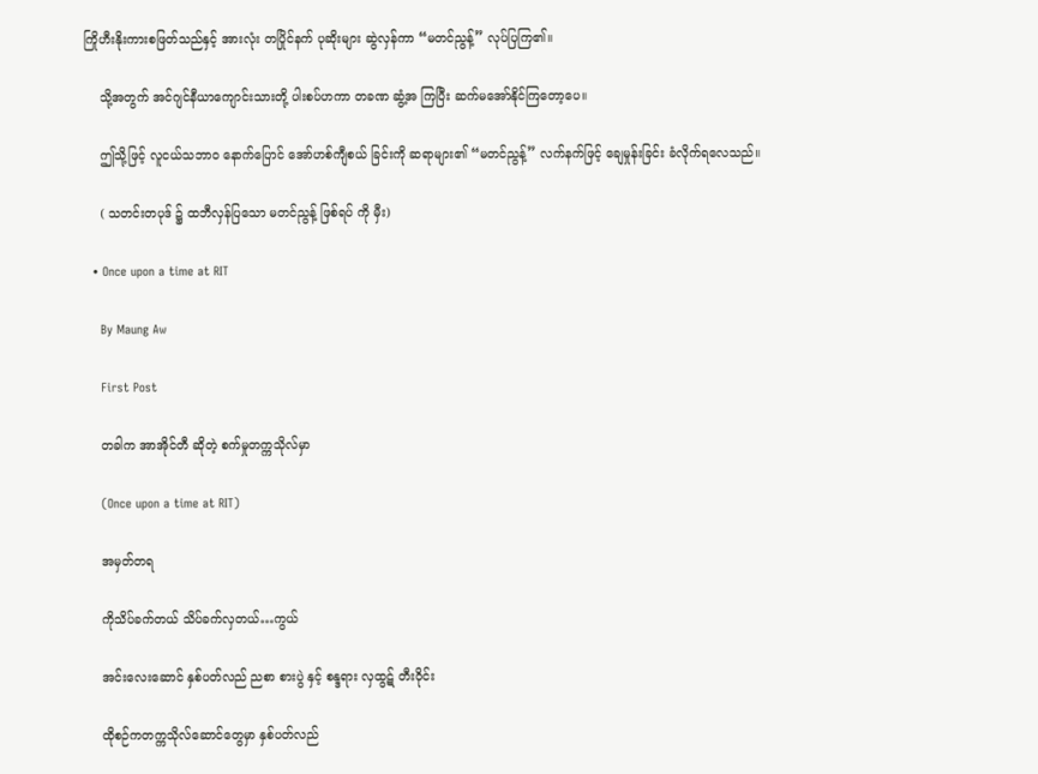ကြိုဟီးနိုးကားစဖြတ်သည်နှင့် အားလုံး တပြိုင်နက် ပုဆိုးများ ဆွဲလှန်ကာ “မတင်ညွန့်” လုပ်ပြကြ၏။

    သို့အတွက် အင်ဂျင်နီယာကျောင်းသားတို့ ပါးစပ်ဟကာ တခဏ ဆွံ့အ ကြပြီး ဆက်မအော်နိုင်ကြတော့ပေ။

    ဤသို့ဖြင့် လူငယ်သဘာဝ နောက်ပြောင် အော်ဟစ်ကျီစယ် ခြင်းကို ဆရာများ၏ “မတင်ညွန့်” လက်နက်ဖြင့် ချေမှုန်းခြင်း ခံလိုက်ရလေသည်။

    ( သတင်းတပုဒ် ၌ ထဘီလှန်ပြသော မတင်ညွန့် ဖြစ်ရပ် ကို မှီး)

  • Once upon a time at RIT

    By Maung Aw

    First Post

    တခါက အာအိုင်တီ ဆိုတဲ့ စက်မှုတက္ကသိုလ်မှာ

    (Once upon a time at RIT)

    အမှတ်တရ

    ကိုသိပ်ခက်တယ် သိပ်ခက်လှတယ်…ကွယ်

    အင်းလေးဆောင် နှစ်ပတ်လည် ညစာ စားပွဲ နှင့် စန္ဒရား လှထွဋ် တီးဝိုင်း

    ထိုစဉ်ကတက္ကသိုလ်ဆောင်တွေမှာ နှစ်ပတ်လည်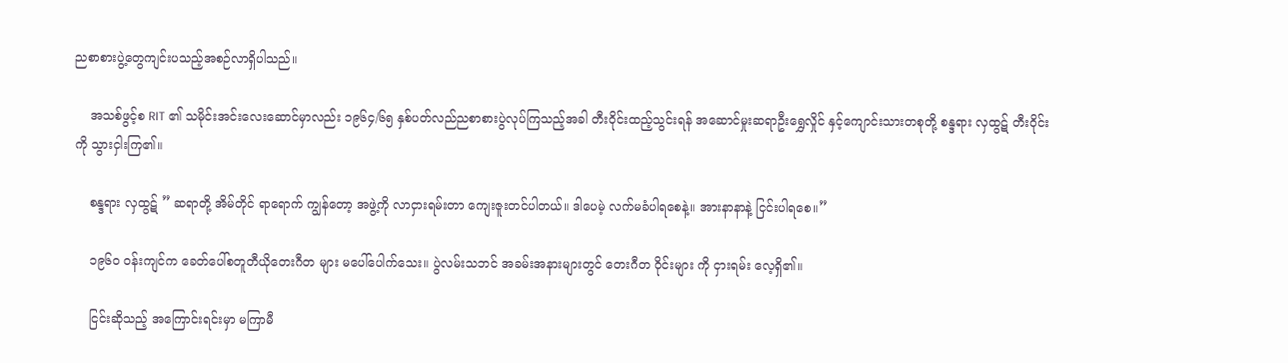ညစာစားပွဲ့တွေကျင်းပသည့်အစဉ်လာရှိပါသည်။

    အသစ်ဖွင့်စ RIT ၏ သမိုင်းအင်းလေးဆောင်မှာလည်း ၁၉၆၄/၆၅ နှစ်ပတ်လည်ညစာစားပွဲလုပ်ကြသည့်အခါ တီးဝိုင်းထည့်သွင်းရန် အဆောင်မှုးဆရာဦးရွှေလှိုင် နှင့်ကျောင်းသားတစုတို့ စန္ဒရား လှထွဋ် တီးဝိုင်း ကို သွားငှါးကြ၏။

    စန္ဒရား လှထွဋ် ” ဆရာတို့ အိမ်တိုင် ရာရောက် ကျွန်တော့ အဖွဲ့ကို လာငှားရမ်းတာ ကျေးဇူးတင်ပါတယ်။ ဒါပေမဲ့ လက်မခံပါရစေနဲ့။ အားနာနာနဲ့ ငြင်းပါရစေ။”

    ၁၉၆၀ ဝန်းကျင်က ခေတ်ပေါ်စတူတီယိုတေးဂီတ များ မပေါ်ပေါက်သေး။ ပွဲလမ်းသဘင် အခမ်းအနားများတွင် တေးဂီတ ဝိုင်းများ ကို ငှားရမ်း လေ့ရှိ၏။

    ငြင်းဆိုသည့် အကြောင်းရင်းမှာ မကြာမီ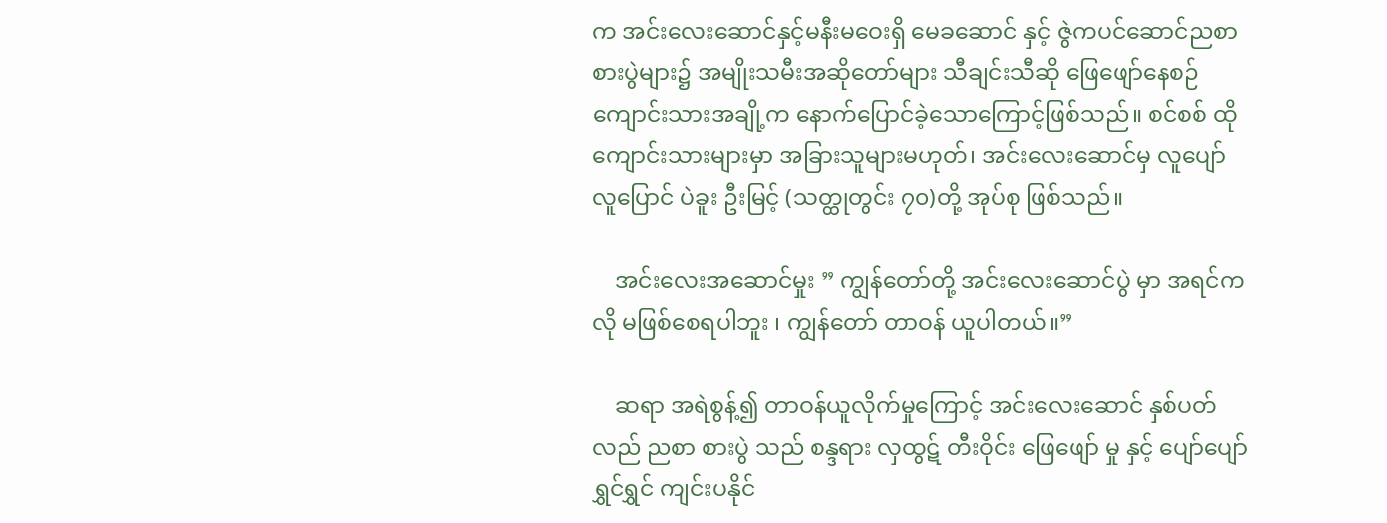က အင်းလေးဆောင်နှင့်မနီးမဝေးရှိ မေခဆောင် နှင့် ဇွဲကပင်ဆောင်ညစာ စားပွဲများ၌ အမျိုးသမီးအဆိုတော်များ သီချင်းသီဆို ဖြေဖျော်နေစဉ် ကျောင်းသားအချို့က နောက်ပြောင်ခဲ့သောကြောင့်ဖြစ်သည်။ စင်စစ် ထိုကျောင်းသားများမှာ အခြားသူများမဟုတ်၊ အင်းလေးဆောင်မှ လူပျော်လူပြောင် ပဲခူး ဦးမြင့် (သတ္ထုတွင်း ၇၀)တို့ အုပ်စု ဖြစ်သည်။

    အင်းလေးအဆောင်မှုး ” ကျွန်တော်တို့ အင်းလေးဆောင်ပွဲ မှာ အရင်က လို မဖြစ်စေရပါဘူး ၊ ကျွန်တော် တာဝန် ယူပါတယ်။”

    ဆရာ အရဲစွန့်၍ တာဝန်ယူလိုက်မှုကြောင့် အင်းလေးဆောင် နှစ်ပတ်လည် ညစာ စားပွဲ သည် စန္ဒရား လှထွဋ် တီးဝိုင်း ဖြေဖျော် မှု နှင့် ပျော်ပျော်ရွှင်ရွှင် ကျင်းပနိုင်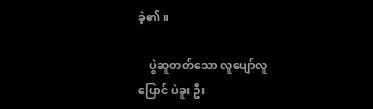ခဲ့၏။

    ပွဲဆူတတ်သော လူပျော်လူပြောင် ပဲခူး ဦး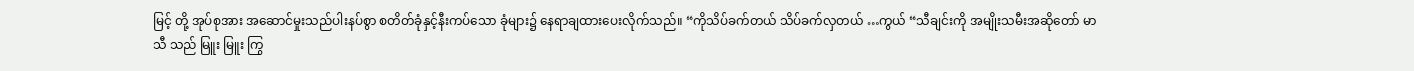မြင့် တို့ အုပ်စုအား အဆောင်မှုးသည်ပါးနပ်စွာ စတိတ်ခုံနှင့်နီးကပ်သော ခုံများ၌ နေရာချထားပေးလိုက်သည်။ “ကိုသိပ်ခက်တယ် သိပ်ခက်လှတယ် …ကွယ် “သီချင်းကို အမျိုးသမီးအဆိုတော် မာသီ သည် မြူး မြူး ကြွ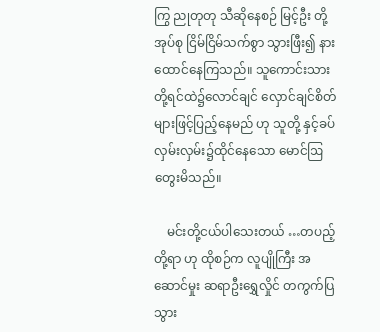ကြွ ညုတုတု သီဆိုနေစဉ် မြင့်ဦး တို့ အုပ်စု ငြိမ်ငြိမ်သက်စွာ သွားဖြီး၍ နားထောင်နေကြသည်။ သူကောင်းသား တို့ရင်ထဲ၌လောင်ချင် လှောင်ချင်စိတ်များဖြင့်ပြည့်နေမည် ဟု သူတို့ နှင့်ခပ်လှမ်းလှမ်း၌ထိုင်နေသော မောင်ဩ တွေးမိသည်။

    မင်းတို့ငယ်ပါသေးတယ် …တပည့်တို့ရာ ဟု ထိုစဉ်က လူပျိုကြီး အဆောင်မှုး ဆရာဦးရွှေလှိုင် တကွက်ပြသွား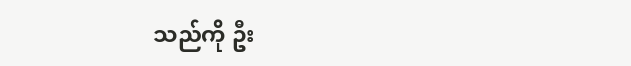သည်ကို ဦး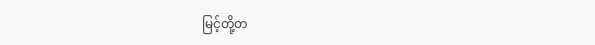မြင့်တို့တ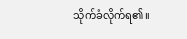သိုက်ခံလိုက်ရ၏။